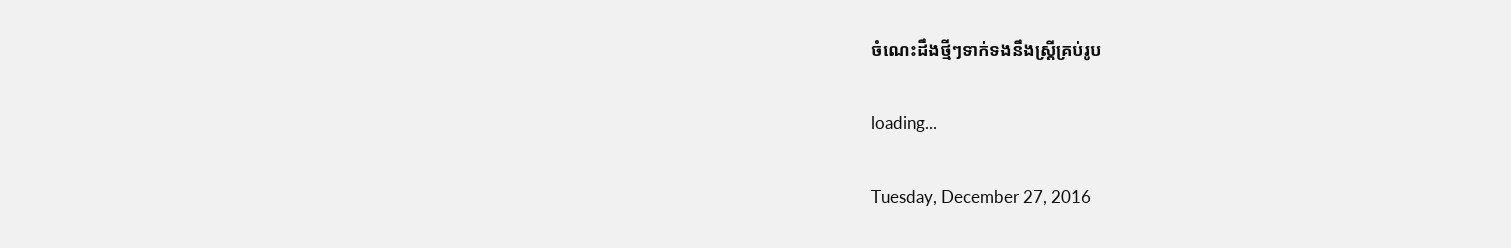ចំណេះដឹងថ្មីៗទាក់ទងនឹងស្ត្រីគ្រប់រូប

loading...

Tuesday, December 27, 2016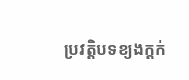ប្រវត្តិបទខ្យងក្តក់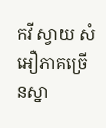កវី ស្វាយ សំអឿភាគច្រើនស្នា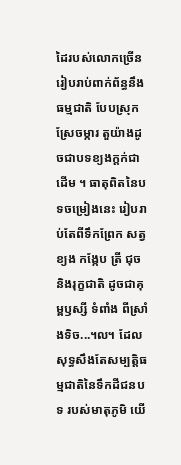ដៃរបស់លោកច្រើនរៀបរាប់ពាក់ព័ន្ធនឹងធម្មជាតិ បែបស្រុក ស្រែចម្ការ តួយ៉ាងដូចជាបទខ្យងក្តក់ជាដើម ។ ធាតុពិតនៃបទចម្រៀងនេះ រៀបរាប់តែពីទឹកព្រែក សត្វខ្យង កង្កែប ត្រី ជុច និងរុក្ខជាតិ ដូចជាគុម្ពឫស្សី ទំពាំង ពីស្រាំងទិច...៘ ដែលសុទ្ធសឹងតែសម្បត្តិធម្មជាតិនៃទឹកដីជនបទ របស់មាតុភូមិ យើ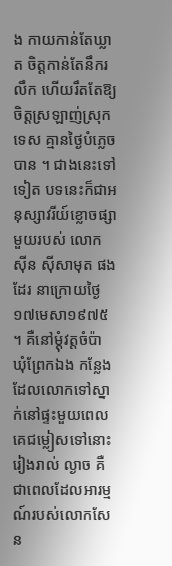ង កាយកាន់តែឃ្លាត ចិត្តកាន់តែនឹករលឹក ហើយរឹតតែឱ្យចិត្តស្រឡាញ់ស្រុកទេស គ្មានថ្ងៃបំភ្លេចបាន ។ ជាងនេះទៅទៀត បទនេះក៏ជាអនុស្សាវរីយ៍ខ្លោចផ្សាមួយរបស់ លោក ស៊ីន ស៊ីសាមុត ផងដែរ នាក្រោយថ្ងៃ ១៧មេសា១៩៧៥ ។ គឺនៅម្តុំវត្តចំប៉ា ឃុំព្រែកឯង កន្លែងដែលលោកទៅស្នាក់នៅផ្ទះមួយពេលគេជម្លៀសទៅនោះ រៀងរាល់ ល្ងាច គឺជាពេលដែលអារម្មណ៍របស់លោកសែន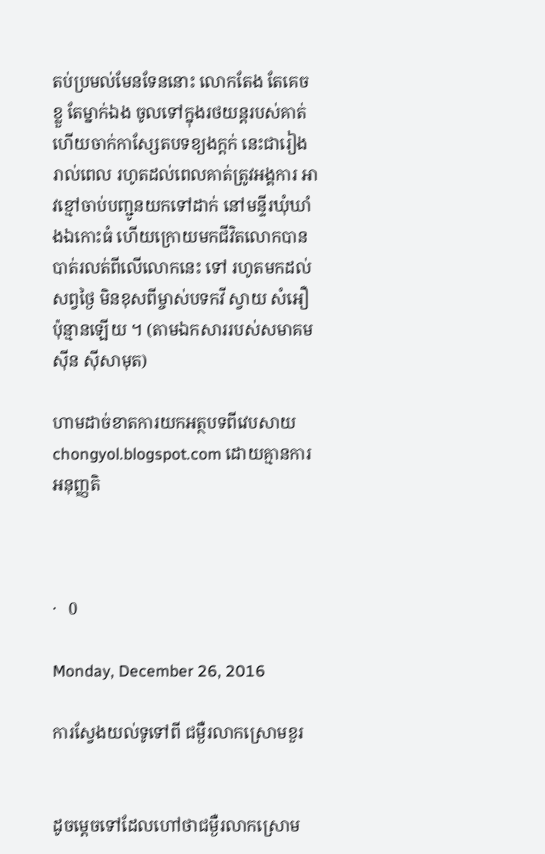តប់ប្រមល់មែនទែននោះ លោកតែង តែគេចខ្លួ តែម្នាក់ឯង ចូលទៅក្នុងរថយន្តរបស់គាត់ ហើយចាក់កាស្សែតបទខ្យងក្តក់ នេះជារៀងរាល់ពេល រហូតដល់ពេលគាត់ត្រូវអង្គការ អាវខ្មៅចាប់បញ្ជូនយកទៅដាក់ នៅមន្ទីរឃុំឃាំងឯកោះធំ ហើយក្រោយមកជីវិតលោកបានបាត់រលត់ពីលើលោកនេះ ទៅ រហូតមកដល់សព្វថ្ងៃ មិនខុសពីម្ចាស់បទកវី ស្វាយ សំអឿប៉ុន្មានឡើយ ។ (តាមឯកសាររបស់សមាគមស៊ីន ស៊ីសាមុត)

ហាមដាច់ខាតការយកអត្ថបទពីវេបសាយ chongyol.blogspot.com ដោយគ្មានការអនុញ្ញតិ



·   0

Monday, December 26, 2016

ការស្វែងយល់ទូទៅពី ជម្ងឺរលាកស្រោមខួរ


ដូចម្តេចទៅដែលហៅថាជម្ងឺរលាកស្រោម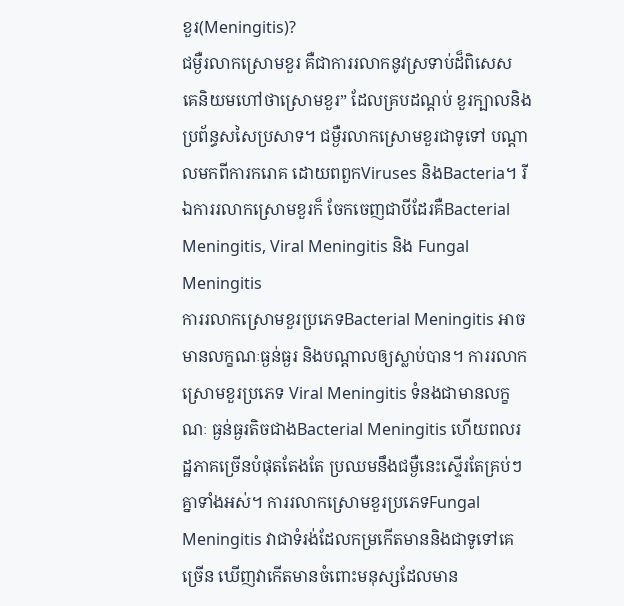ខួរ(Meningitis)?
ជម្ងឺរលាកស្រោមខួរ គឺជាការរលាកនូវស្រទាប់ដ៏ពិសេស គេនិយមហៅថាស្រោមខួរ” ដែលគ្របដណ្តប់ ខួរក្បាលនិងប្រព័ន្ធសសៃប្រសាទ។ ជម្ងឺរលាកស្រោមខួរជាទូទៅ បណ្តាលមកពីការករោគ ដោយពពួកViruses និងBacteria។ រីឯការរលាកស្រោមខួរក៏ ចែកចេញជាបីដែរគឺBacterial Meningitis, Viral Meningitis និង Fungal Meningitis
ការរលាកស្រោមខួរប្រភេទBacterial Meningitis អាចមានលក្ខណៈធ្ងន់ធ្ងរ និងបណ្តាលឲ្យស្លាប់បាន។ ការរលាកស្រោមខួរប្រភេទ Viral Meningitis ទំនងជាមានលក្ខណៈ ធ្ងន់ធ្ងរតិចជាងBacterial Meningitis ហើយពលរដ្ឋភាគច្រើនបំផុតតែងតែ ប្រឈមនឹងជម្ងឺនេះស្ទើរតែគ្រប់ៗគ្នាទាំងអស់។ ការរលាកស្រោមខួរប្រភេទFungal Meningitis វាជាទំរង់ដែលកម្រកើតមាននិងជាទូទៅគេច្រើន ឃើញវាកើតមានចំពោះមនុស្សដែលមាន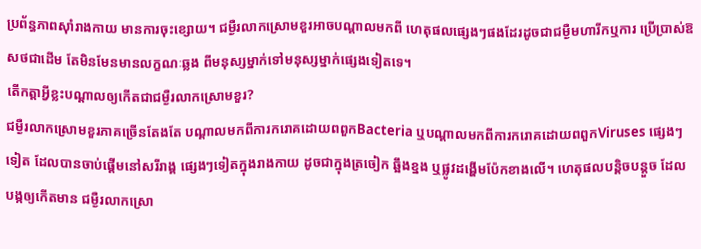ប្រព័ន្ធភាពស៊ាំរាងកាយ មានការចុះខ្សោយ។ ជម្ងឺរលាកស្រោមខួរអាចបណ្តាលមកពី ហេតុផលផ្សេងៗផងដែរដូចជាជម្ងឺមហារីកឬការ ប្រើប្រាស់ឱសថជាដើម តែមិនមែនមានលក្ខណៈឆ្លង ពីមនុស្សម្នាក់ទៅមនុស្សម្នាក់ផ្សេងទៀតទេ។
តើកត្តាអ្វីខ្លះបណ្តាលឲ្យកើតជាជម្ងឺរលាកស្រោមខួរ?
ជម្ងឺរលាកស្រោមខួរភាគច្រើនតែងតែ បណ្តាលមកពីការករោគដោយពពួកBacteria ឬបណ្តាលមកពីការករោគដោយពពួកViruses ផ្សេងៗទៀត ដែលបានចាប់ផ្តើមនៅសរីរាង្គ ផ្សេងៗទៀតក្នុងរាងកាយ ដូចជាក្នុងត្រចៀក ឆ្អឹងខ្នង ឬផ្លូវដង្ហើមប៉ែកខាងលើ។ ហេតុផលបន្តិចបន្តួច ដែលបង្កឲ្យកើតមាន ជម្ងឺរលាកស្រោ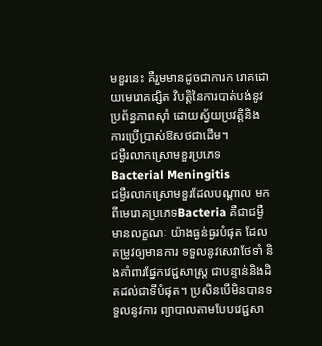មខួរនេះ គឺរួមមានដូចជាការក រោគដោយមេរោគផ្សិត វិបត្តិនៃការបាត់បង់នូវប្រព័ន្ធភាពស៊ាំ ដោយស្វ័យប្រវត្តិនិង ការប្រើប្រាស់ឱសថជាដើម។
ជម្ងឺរលាកស្រោមខួរប្រភេទ Bacterial Meningitis
ជម្ងឺរលាកស្រោមខួរដែលបណ្តាល មកពីមេរោគប្រភេទBacteria គឺជាជម្ងឺមានលក្ខណៈ យ៉ាងធ្ងន់ធ្ងរបំផុត ដែលតម្រូវឲ្យមានការ ទទួលនូវសេវាថែទាំ និងគាំពារផ្នែកវេជ្ជសាស្ត្រ ជាបន្ទាន់និងដិតដល់ជាទីបំផុត។ ប្រសិនបើមិនបានទទួលនូវការ ព្យាបាលតាមបែបវេជ្ជសា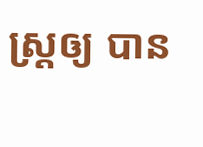ស្ត្រឲ្យ បាន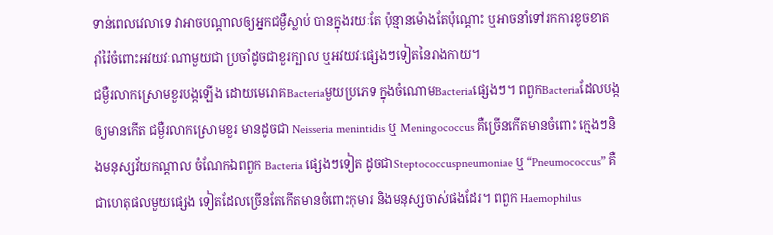ទាន់ពេលវេលាទេ វាអាចបណ្តាលឲ្យអ្នកជម្ងឺស្លាប់ បានក្នុងរយៈតែ ប៉ុន្មានម៉ោងតែប៉ុណ្តោះ ឬអាចនាំទៅរកការខូចខាត រ៉ាំរ៉ៃចំពោះអវយវៈណាមួយជា ប្រចាំដូចជាខួរក្បាល ឬអវយវៈផ្សេងៗទៀតនៃរាងកាយ។
ជម្ងឺរលាកស្រោមខួរបង្កឡើង ដោយមេរោគBacteriaមួយប្រភេទ ក្នុងចំណោមBacteriaផ្សេងៗ។ ពពួកBacteriaដែលបង្កឲ្យមានកើត ជម្ងឺរលាកស្រោមខួរ មានដូចជា Neisseria menintidis ឬ Meningococcus គឺច្រើនកើតមានចំពោះ ក្មេងៗនិងមនុស្សវ័យកណ្តាល ចំណែកឯពពួក Bacteria ផ្សេងៗទៀត ដូចជាSteptococcuspneumoniae ឬ “Pneumococcus” គឺជាហេតុផលមួយផ្សេង ទៀតដែលច្រើនតែកើតមានចំពោះកុមារ និងមនុស្សចាស់ផងដែរ។ ពពួក Haemophilus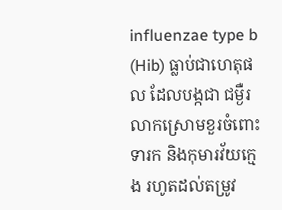influenzae type b (Hib) ធ្លាប់ជាហេតុផល ដែលបង្កជា ជម្ងឺរលាកស្រោមខួរចំពោះទារក និងកុមារវ័យក្មេង រហូតដល់តម្រូវ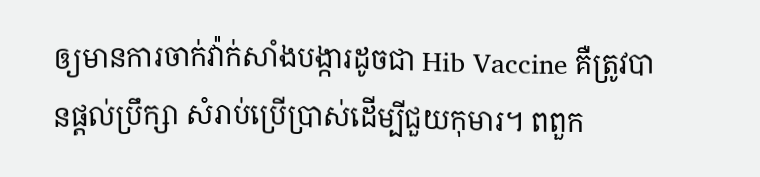ឲ្យមានការចាក់វ៉ាក់សាំងបង្ការដូចជា Hib Vaccine គឺត្រូវបានផ្តល់ប្រឹក្សា សំរាប់ប្រើប្រាស់ដើម្បីជួយកុមារ។ ពពួក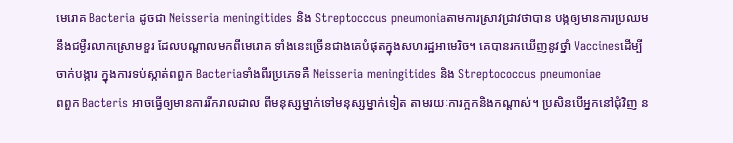មេរោគ Bacteria ដូចជា Neisseria meningitides និង Streptocccus pneumoniaតាមការស្រាវជ្រាវថាបាន បង្កឲ្យមានការប្រឈមនឹងជម្ងឺរលាកស្រោមខួរ ដែលបណ្តាលមកពីមេរោគ ទាំងនេះច្រើនជាងគេបំផុតក្នុងសហរដ្ឋអាមេរិច។ គេបានរកឃើញនូវថ្នាំ Vaccinesដើម្បីចាក់បង្ការ ក្នុងការទប់ស្កាត់ពពួក Bacteriaទាំងពីរប្រភេទគឺ Neisseria meningitides និង Streptococcus pneumoniae
ពពួក Bacteris អាចធ្វើឲ្យមានការរីករាលដាល ពីមនុស្សម្នាក់ទៅមនុស្សម្នាក់ទៀត តាមរយៈការក្អកនិងកណ្តាស់។ ប្រសិនបើអ្នកនៅជុំវិញ ន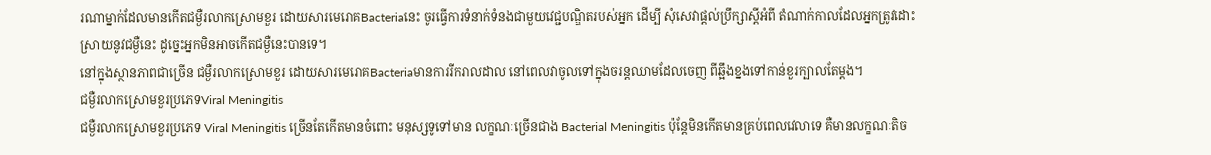រណាម្នាក់ដែលមានកើតជម្ងឺរលាកស្រោមខួរ ដោយសារមេរោគBacteriaនេះ ចូរធ្វើការទំនាក់ទំនងជាមួយវេជ្ជបណ្ឌិតរបស់អ្នក ដើម្បី សុំសេវាផ្តល់ប្រឹក្សាស្តីអំពី តំណាក់កាលដែលអ្នកត្រូវដោះស្រាយនូវជម្ងឺនេះ ដូច្នេះអ្នកមិនអាចកើតជម្ងឺនេះបានទេ។
នៅក្នុងស្ថានភាពជាច្រើន ជម្ងឺរលាកស្រោមខួរ ដោយសារមេរោគBacteriaមានការរីករាលដាល នៅពេលវាចូលទៅក្នុងចរន្តឈាមដែលចេញ ពីឆ្អឹងខ្នងទៅកាន់ខួរក្បាលតែម្តង។
ជម្ងឺរលាកស្រោមខួរប្រភេទViral Meningitis
ជម្ងឺរលាកស្រោមខួរប្រភេទ Viral Meningitis ច្រើនតែកើតមានចំពោះ មនុស្សទូទៅមាន លក្ខណៈច្រើនជាង Bacterial Meningitis ប៉ុន្តែមិនកើតមានគ្រប់ពេលវេលាទេ គឺមានលក្ខណៈតិច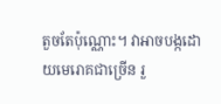តួចតែប៉ុណ្ណោះ។ វាអាចបង្កដោយមេរោគជាច្រើន រួ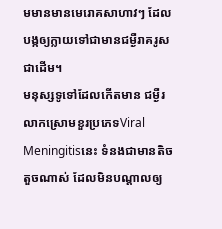មមានមានមេរោគសាហាវៗ ដែលបង្កឲ្យក្លាយទៅជាមានជម្ងឺរាគរូសជាដើម។
មនុស្សទូទៅដែលកើតមាន ជម្ងឺរលាកស្រោមខួរប្រភេទViral Meningitisនេះ ទំនងជាមានតិចតួចណាស់ ដែលមិនបណ្តាលឲ្យ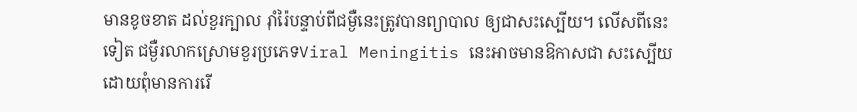មានខូចខាត ដល់ខួរក្បាល រ៉ាំរ៉ៃបន្ទាប់ពីជម្ងឺនេះត្រូវបានព្យាបាល ឲ្យជាសះស្បើយ។ លើសពីនេះទៀត ជម្ងឺរលាកស្រោមខួរប្រភេទViral Meningitis នេះអាចមានឱកាសជា សះស្បើយដោយពុំមានការរើ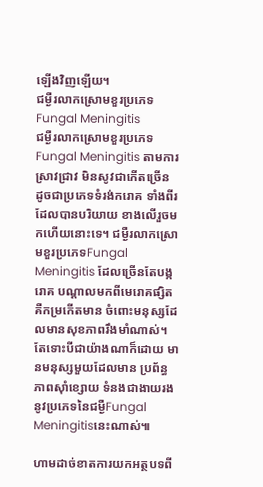ឡើងវិញឡើយ។
ជម្ងឺរលាកស្រោមខួរប្រភេទFungal Meningitis
ជម្ងឺរលាកស្រោមខួរប្រភេទ Fungal Meningitis តាមការស្រាវជ្រាវ មិនសូវជាកើតច្រើន ដូចជាប្រភេទទំរង់ករោគ ទាំងពីរដែលបានបរិយាយ ខាងលើរួចមកហើយនោះទេ។ ជម្ងឺរលាកស្រោមខួរប្រភេទFungal Meningitis ដែលច្រើនតែបង្ករោគ បណ្តាលមកពីមេរោគផ្សិត គឺកម្រកើតមាន ចំពោះមនុស្សដែលមានសុខភាពរឹងមាំណាស់។ តែទោះបីជាយ៉ាងណាក៏ដោយ មានមនុស្សមួយដែលមាន ប្រព័ន្ធភាពស៊ាំខ្សោយ ទំនងជាងាយរង នូវប្រភេទនៃជម្ងឺFungal Meningitisនេះណាស់៕

ហាមដាច់ខាតការយកអត្ថបទពី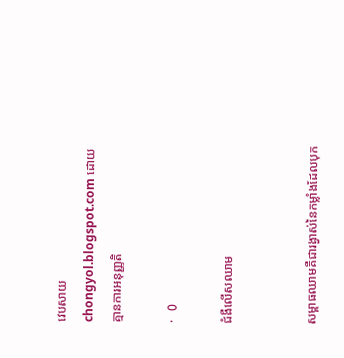វេបសាយ chongyol.blogspot.com ដោយគ្មានការអនុញ្ញតិ

·   0

ជំងឺលើសឈាម


សម្ពាធឈាមគឺជារង្វាស់នៃកម្លាំងដែលបុក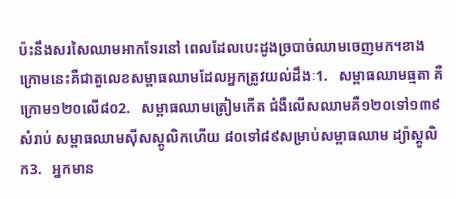ប៉ះនឹងសរសៃឈាមអាកទែរនៅ ពេលដែលបេះដូងច្របាច់ឈាមចេញមក។ខាងក្រោមនេះគឺជាតួលេខសម្ពាធឈាមដែលអ្នកត្រូវយល់ដឹងៈ1.   សម្ពាធឈាមធ្មតា គឺក្រោម១២០លើ៨០2.   សម្ពាធឈាមត្រៀមកើត ជំងឺលើសឈាមគឺ១២០ទៅ១៣៩សំរាប់ សម្ពាធឈាមស៊ីសស្តូលិកហើយ ៨០ទៅ៨៩សម្រាប់សម្ពាធឈាម ដ្យ៉ាស្តូលិក3.   អ្នកមាន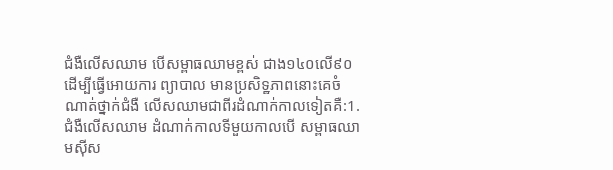ជំងឺលើសឈាម បើសម្ពាធឈាមខ្ពស់ ជាង១៤០លើ៩០ ដើម្បីធ្វើអោយការ ព្យាបាល មានប្រសិទ្ឋភាពនោះគេចំណាត់ថ្នាក់ជំងឺ លើសឈាមជាពីរដំណាក់កាលទៀតគឺ:1.   ជំងឺលើសឈាម ដំណាក់កាលទីមួយកាលបើ សម្ពាធឈាមស៊ីស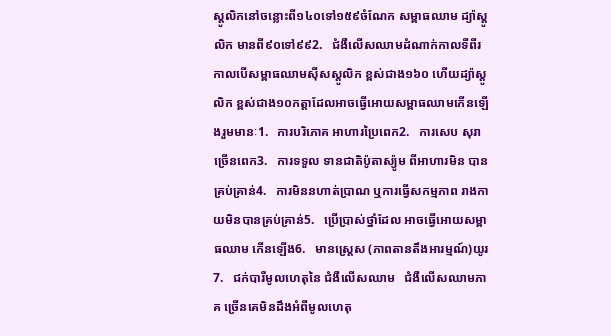ស្តូលិកនៅចន្លោះពី១៤០ទៅ១៥៩ចំណែក សម្ពាធឈាម ដ្យ៉ាស្តូលិក មានពី៩០ទៅ៩៩2.   ជំងឺលើសឈាមដំណាក់កាលទីពីរ កាលបើសម្ពាធឈាមស៊ីសស្តូលិក ខ្ពស់ជាង១៦០ ហើយដ្យ៉ាស្តូលិក ខ្ពស់ជាង១០កត្ដាដែលអាចធ្វើអោយសម្ពាធឈាមកើនឡើងរួមមានៈ1.   ការបរិភោគ អាហារប្រៃពេក2.   ការសេប សុរាច្រើនពេក3.   ការទទួល ទានជាតិប៉ូតាស្យ៉ូម ពីអាហារមិន បានគ្រប់គ្រាន់4.   ការមិននហាត់ប្រាណ ឬការធ្វើសកម្មភាព រាងកាយមិនបានគ្រប់គ្រាន់5.   ប្រើប្រាស់ថ្នាំដែល អាចធ្វើអោយសម្ពាធឈាម កើនឡើង6.   មានស្ដ្រេស (ភាពតានតឹងអារម្មណ៍)យូរ7.   ជក់បារីមូលហេតុនៃ ជំងឺលើសឈាម   ជំងឺលើសឈាមភាគ ច្រើនគេមិនដឹងអំពីមូលហេតុ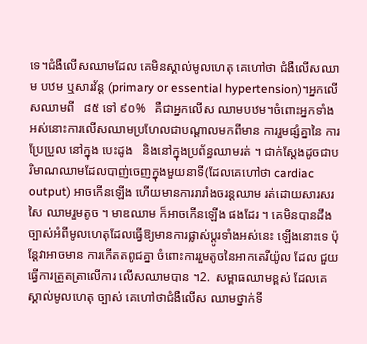ទេ។ជំងឺលើសឈាមដែល គេមិនស្គាល់មូលហេតុ គេហៅថា ជំងឺលើសឈាម បឋម ឬសារវ័ន្ត (primary or essential hypertension)។អ្នកលើសឈាមពី   ៨៥ ទៅ ៩០%   គឺជាអ្នកលើស ឈាមបឋម។ចំពោះអ្នកទាំងអស់នោះការលើសឈាមប្រហែលជាបណ្ដាលមកពីមាន ការរួមផ្សំគ្នានៃ ការប្រែប្រួល នៅក្នុង បេះដូង   និងនៅក្នុងប្រព័ន្ធឈាមរត់ ។ ជាក់ស្ដែងដូចជាបរិមាណឈាមដែលបាញ់ចេញក្នុងមួយនាទី(ដែលគេហៅថា cardiac output) អាចកើនឡើង ហើយមានការរារាំងចរន្តឈាម រត់ដោយសារសរសៃ ឈាមរួមតូច ។ មាឌឈាម ក៏អាចកើនឡើង ផងដែរ ។ គេមិនបានដឹងច្បាស់អំពីមូលហេតុដែលធ្វើឱ្យមានការផ្លាស់ប្ដូរទាំងអស់នេះ ឡើងនោះទេ ប៉ុន្ដែវាអាចមាន ការកើតតពូជគ្នា ចំពោះការរួមតូចនៃអាកតេរីយ៉ូល ដែល ជួយធ្វើការត្រួតត្រាលើការ លើសឈាមបាន ។2.  សម្ពាធឈាមខ្ពស់ ដែលគេស្គាល់មូលហេតុ ច្បាស់ គេហៅថាជំងឺលើស ឈាមថ្នាក់ទី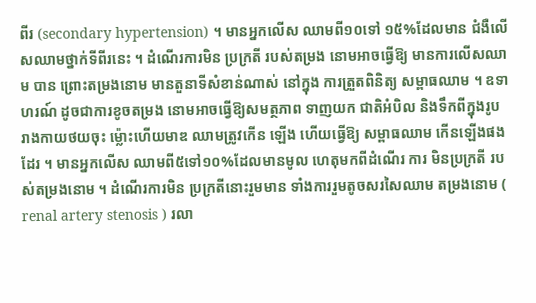ពីរ (secondary hypertension) ។ មានអ្នកលើស ឈាមពី១០ទៅ ១៥%ដែលមាន ជំងឺលើសឈាមថ្នាក់ទីពីរនេះ ។ ដំណើរការមិន ប្រក្រតី របស់តម្រង នោមអាចធ្វើឱ្យ មានការលើសឈាម បាន ព្រោះតម្រងនោម មានតួនាទីសំខាន់ណាស់ នៅក្នុង ការត្រួតពិនិត្យ សម្ពាធឈាម ។ ឧទាហរណ៍ ដូចជាការខូចតម្រង នោមអាចធ្វើឱ្យសមត្ថភាព ទាញយក ជាតិអំបិល និងទឹកពីក្នុងរូបរាងកាយថយចុះ ម្ល៉ោះហើយមាឌ ឈាមត្រូវកើន ឡើង ហើយធ្វើឱ្យ សម្ពាធឈាម កើនឡើងផងដែរ ។ មានអ្នកលើស ឈាមពី៥ទៅ១០%ដែលមានមូល ហេតុមកពីដំណើរ ការ មិនប្រក្រតី របស់តម្រងនោម ។ ដំណើរការមិន ប្រក្រតីនោះរួមមាន ទាំងការរួមតូចសរសៃឈាម តម្រងនោម ( renal artery stenosis ) រលា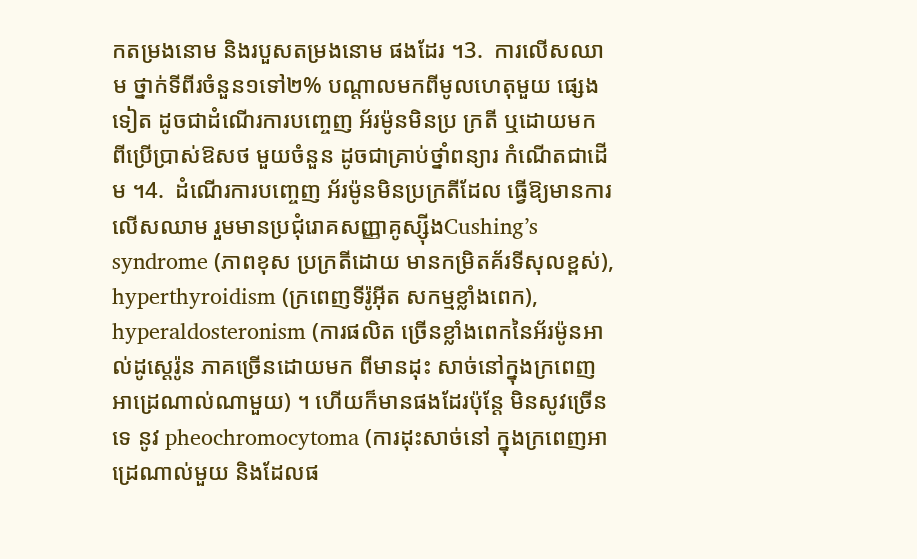កតម្រងនោម និងរបួសតម្រងនោម ផងដែរ ។3.  ការលើសឈាម ថ្នាក់ទីពីរចំនួន១ទៅ២% បណ្ដាលមកពីមូលហេតុមួយ ផ្សេងទៀត ដូចជាដំណើរការបញ្ចេញ អ័រម៉ូនមិនប្រ ក្រតី ឬដោយមក ពីប្រើប្រាស់ឱសថ មួយចំនួន ដូចជាគ្រាប់ថ្នាំពន្យារ កំណើតជាដើម ។4.  ដំណើរការបញ្ចេញ អ័រម៉ូនមិនប្រក្រតីដែល ធ្វើឱ្យមានការលើសឈាម រួមមានប្រជុំរោគសញ្ញាគូស្ស៊ីងCushing’s syndrome (ភាពខុស ប្រក្រតីដោយ មានកម្រិតគ័រទីសុលខ្ពស់), hyperthyroidism (ក្រពេញទីរ៉ូអ៊ីត សកម្មខ្លាំងពេក), hyperaldosteronism (ការផលិត ច្រើនខ្លាំងពេកនៃអ័រម៉ូនអាល់ដូស្ដេរ៉ូន ភាគច្រើនដោយមក ពីមានដុះ សាច់នៅក្នុងក្រពេញ អាដ្រេណាល់ណាមួយ) ។ ហើយក៏មានផងដែរប៉ុន្ដែ មិនសូវច្រើនទេ នូវ pheochromocytoma (ការដុះសាច់នៅ ក្នុងក្រពេញអាដ្រេណាល់មួយ និងដែលផ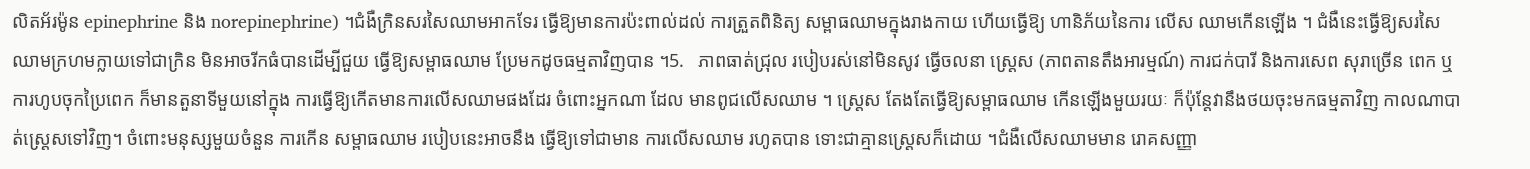លិតអ័រម៉ូន epinephrine និង norepinephrine) ។ជំងឺក្រិនសរសៃឈាមអាកទែរ ធ្វើឱ្យមានការប៉ះពាល់ដល់ ការត្រួតពិនិត្យ សម្ពាធឈាមក្នុងរាងកាយ ហើយធ្វើឱ្យ ហានិភ័យនៃការ លើស ឈាមកើនឡើង ។ ជំងឺនេះធ្វើឱ្យសរសៃឈាមក្រហមក្លាយទៅជាក្រិន មិនអាចរីកធំបានដើម្បីជួយ ធ្វើឱ្យសម្ពាធឈាម ប្រែមកដូចធម្មតាវិញបាន ។5.   ភាពធាត់ជ្រុល របៀបរស់នៅមិនសូវ ធ្វើចលនា ស្ដ្រេស (ភាពតានតឹងអារម្មណ៍) ការជក់បារី និងការសេព សុរាច្រើន ពេក ឬការហូបចុកប្រៃពេក ក៏មានតួនាទីមួយនៅក្នុង ការធ្វើឱ្យកើតមានការលើសឈាមផងដែរ ចំពោះអ្នកណា ដែល មានពូជលើសឈាម ។ ស្ដ្រេស តែងតែធ្វើឱ្យសម្ពាធឈាម កើនឡើងមួយរយៈ ក៏ប៉ុន្ដែវានឹងថយចុះមកធម្មតាវិញ កាលណាបាត់ស្ដ្រេសទៅវិញ។ ចំពោះមនុស្សមួយចំនួន ការកើន សម្ពាធឈាម របៀបនេះអាចនឹង ធ្វើឱ្យទៅជាមាន ការលើសឈាម រហូតបាន ទោះជាគ្មានស្ដ្រេសក៏ដោយ ។ជំងឺលើសឈាមមាន រោគសញ្ញា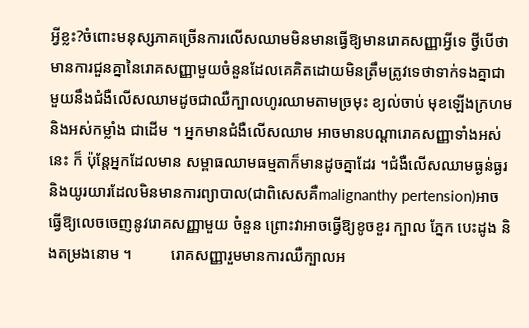អ្វីខ្លះ?ចំពោះមនុស្សភាគច្រើនការលើសឈាមមិនមានធ្វើឱ្យមានរោគសញ្ញាអ្វីទេ ថ្វីបើថាមានការជួនគ្នានៃរោគសញ្ញាមួយចំនួនដែលគេគិតដោយមិនត្រឹមត្រូវទេថាទាក់ទងគ្នាជាមួយនឹងជំងឺលើសឈាមដូចជាឈឺក្បាលហូរឈាមតាមច្រមុះ ខ្យល់ចាប់ មុខឡើងក្រហម និងអស់កម្លាំង ជាដើម ។ អ្នកមានជំងឺលើសឈាម អាចមានបណ្ដារោគសញ្ញាទាំងអស់នេះ ក៏ ប៉ុន្ដែអ្នកដែលមាន សម្ពាធឈាមធម្មតាក៏មានដូចគ្នាដែរ ។ជំងឺលើសឈាមធ្ងន់ធ្ងរនិងយូរយារដែលមិនមានការព្យាបាល(ជាពិសេសគឺmalignanthy pertension)អាចធ្វើឱ្យលេចចេញនូវរោគសញ្ញាមួយ ចំនួន ព្រោះវាអាចធ្វើឱ្យខូចខួរ ក្បាល ភ្នែក បេះដូង និងតម្រងនោម ។          រោគសញ្ញារួមមានការឈឺក្បាលអ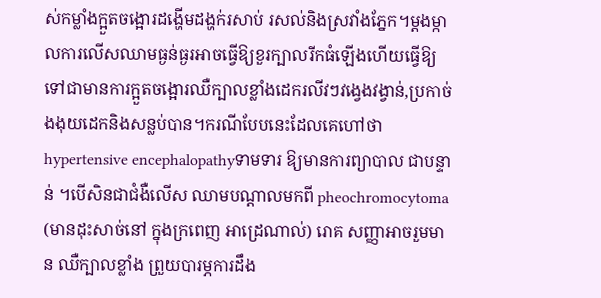ស់កម្លាំងក្អួតចង្អោរដង្ហើមដង្ហក់រសាប់ រសល់និងស្រវាំងភ្នែក។ម្ដងម្កាលការលើសឈាមធ្ងន់ធ្ងរអាចធ្វើឱ្យខួរក្បាលរីកធំឡើងហើយធ្វើឱ្យទៅជាមានការក្អួតចង្អោរឈឺក្បាលខ្លាំងដេករលីវៗវង្វេងវង្វាន់,ប្រកាច់ងងុយដេកនិងសន្លប់បាន។ករណីបែបនេះដែលគេហៅថា hypertensive encephalopathyទាមទារ ឱ្យមានការព្យាបាល ជាបន្ទាន់ ។បើសិនជាជំងឺលើស ឈាមបណ្ដាលមកពី pheochromocytoma (មានដុះសាច់នៅ ក្នុងក្រពេញ អាដ្រេណាល់) រោគ សញ្ញាអាចរួមមាន ឈឺក្បាលខ្លាំង ព្រួយបារម្ភការដឹង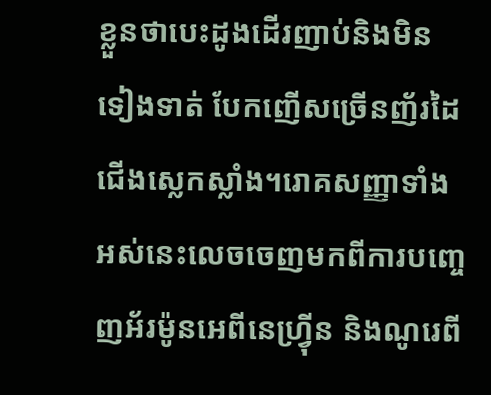ខ្លួនថាបេះដូងដើរញាប់និងមិនទៀងទាត់ បែកញើសច្រើនញ័រដៃជើងស្លេកស្លាំង។រោគសញ្ញាទាំងអស់នេះលេចចេញមកពីការបញ្ចេញអ័រម៉ូនអេពីនេហ្វ្រ៉ីន និងណូរេពី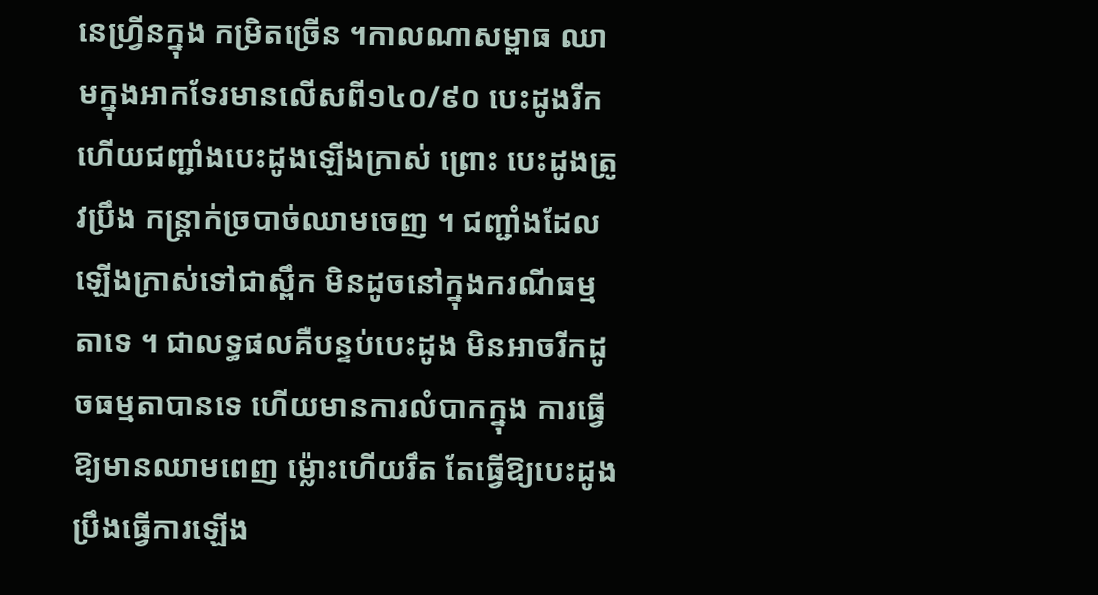នេហ្វ្រីនក្នុង កម្រិតច្រើន ។កាលណាសម្ពាធ ឈាមក្នុងអាកទែរមានលើសពី១៤០/៩០ បេះដូងរីក ហើយជញ្ជាំងបេះដូងឡើងក្រាស់ ព្រោះ បេះដូងត្រូវប្រឹង កន្ដ្រាក់ច្របាច់ឈាមចេញ ។ ជញ្ជាំងដែលឡើងក្រាស់ទៅជាស្ពឹក មិនដូចនៅក្នុងករណីធម្មតាទេ ។ ជាលទ្ធផលគឺបន្ទប់បេះដូង មិនអាចរីកដូចធម្មតាបានទេ ហើយមានការលំបាកក្នុង ការធ្វើឱ្យមានឈាមពេញ ម្ល៉ោះហើយរឹត តែធ្វើឱ្យបេះដូងប្រឹងធ្វើការឡើង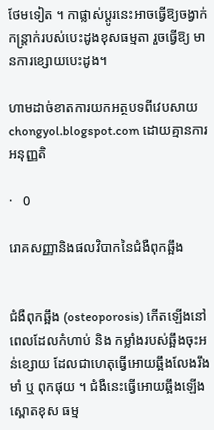ថែមទៀត ។ កាផ្លាស់ប្ដូរនេះអាចធ្វើឱ្យចង្វាក់ កន្ដ្រាក់របស់បេះដូងខុសធម្មតា រួចធ្វើឱ្យ មានការខ្សោយបេះដូង។

ហាមដាច់ខាតការយកអត្ថបទពីវេបសាយ chongyol.blogspot.com ដោយគ្មានការអនុញ្ញតិ

·   0

រោគសញ្ញានិងផលវិបាកនៃជំងឺពុកឆ្អឹង


ជំងឺពុកឆ្អឹង (osteoporosis) កើតឡើងនៅពេលដែលកំហាប់ និង កម្លាំងរបស់ឆ្អឹងចុះអន់ខ្សោយ ដែលជាហេតុធ្វើអោយឆ្អឹងលែងរឹងមាំ ឬ ពុកផុយ ។ ជំងឺនេះធ្វើអោយឆ្អឹងឡើងស្ពោតខុស ធម្ម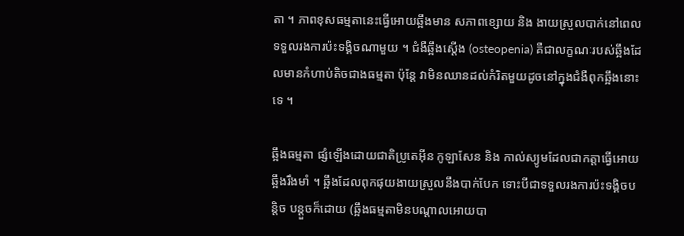តា ។ ភាពខុសធម្មតានេះធ្វើអោយឆ្អឹងមាន សភាពខ្សោយ និង ងាយស្រួលបាក់នៅពេលទទួលរងការប៉ះទង្គិចណាមួយ ។ ជំងឺឆ្អឹងស្តើង (osteopenia) គឺជាលក្ខណៈរបស់ឆ្អឹងដែលមានកំហាប់តិចជាងធម្មតា ប៉ុន្តែ វាមិនឈានដល់កំរិតមួយដូចនៅក្នុងជំងឺពុកឆ្អឹងនោះទេ ។

ឆ្អឹងធម្មតា ផ្សំឡើងដោយជាតិប្រូតេអ៊ីន កូឡាសែន និង កាល់ស្យូមដែលជាកត្តាធ្វើអោយ ឆ្អឹងរឹងមាំ ។ ឆ្អឹងដែលពុកផុយងាយស្រួលនឹងបាក់បែក ទោះបីជាទទួលរងការប៉ះទង្គិចបន្តិច បន្តួចក៏ដោយ (ឆ្អឹងធម្មតាមិនបណ្តាលអោយបា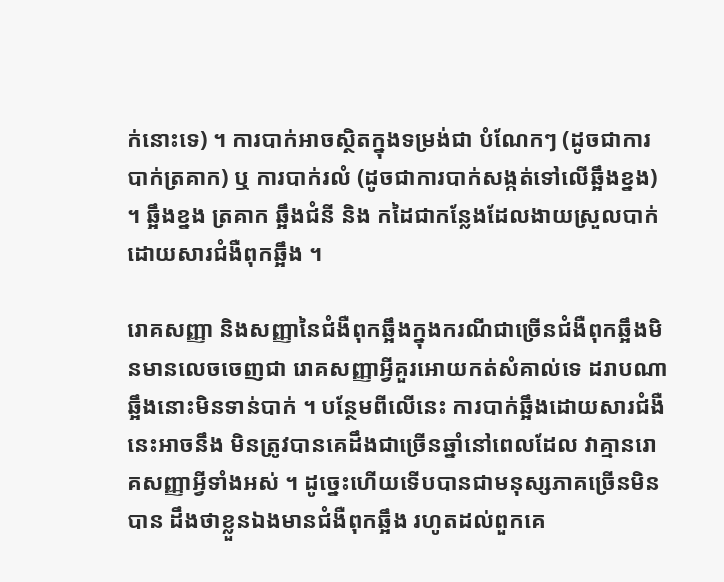ក់នោះទេ) ។ ការបាក់អាចស្ថិតក្នុងទម្រង់ជា បំណែកៗ (ដូចជាការបាក់ត្រគាក) ឬ ការបាក់រលំ (ដូចជាការបាក់សង្កត់ទៅលើឆ្អឹងខ្នង) ។ ឆ្អឹងខ្នង ត្រគាក ឆ្អឹងជំនី និង កដៃជាកន្លែងដែលងាយស្រួលបាក់ដោយសារជំងឺពុកឆ្អឹង ។

រោគសញ្ញា និងសញ្ញានៃជំងឺពុកឆ្អឹងក្នុងករណីជាច្រើនជំងឺពុកឆ្អឹងមិនមានលេចចេញជា រោគសញ្ញាអ្វីគួរអោយកត់សំគាល់ទេ ដរាបណាឆ្អឹងនោះមិនទាន់បាក់ ។ បន្ថែមពីលើនេះ ការបាក់ឆ្អឹងដោយសារជំងឺនេះអាចនឹង មិនត្រូវបានគេដឹងជាច្រើនឆ្នាំនៅពេលដែល វាគ្មានរោគសញ្ញាអ្វីទាំងអស់ ។ ដូច្នេះហើយទើបបានជាមនុស្សភាគច្រើនមិនបាន ដឹងថាខ្លួនឯងមានជំងឺពុកឆ្អឹង រហូតដល់ពួកគេ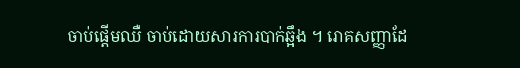ចាប់ផ្តើមឈឺ ចាប់ដោយសារការបាក់ឆ្អឹង ។ រោគសញ្ញាដែ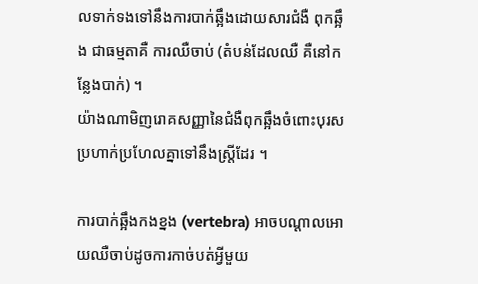លទាក់ទងទៅនឹងការបាក់ឆ្អឹងដោយសារជំងឺ ពុកឆ្អឹង ជាធម្មតាគឺ ការឈឺចាប់ (តំបន់ដែលឈឺ គឺនៅកន្លែងបាក់) ។
យ៉ាងណាមិញរោគសញ្ញានៃជំងឺពុកឆ្អឹងចំពោះបុរសប្រហាក់ប្រហែលគ្នាទៅនឹងស្ត្រីដែរ ។

ការបាក់ឆ្អឹងកងខ្នង (vertebra) អាចបណ្តាលអោយឈឺចាប់ដូចការកាច់បត់អ្វីមួយ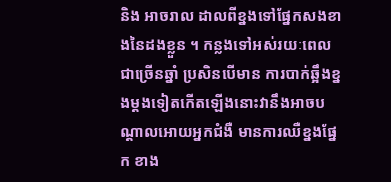និង អាចរាល ដាលពីខ្នងទៅផ្នែកសងខាងនៃដងខ្លួន ។ កន្លងទៅអស់រយៈពេលជាច្រើនឆ្នាំ ប្រសិនបើមាន ការបាក់ឆ្អឹងខ្នងម្តងទៀតកើតឡើងនោះវានឹងអាចបណ្តាលអោយអ្នកជំងឺ មានការឈឺខ្នងផ្នែក ខាង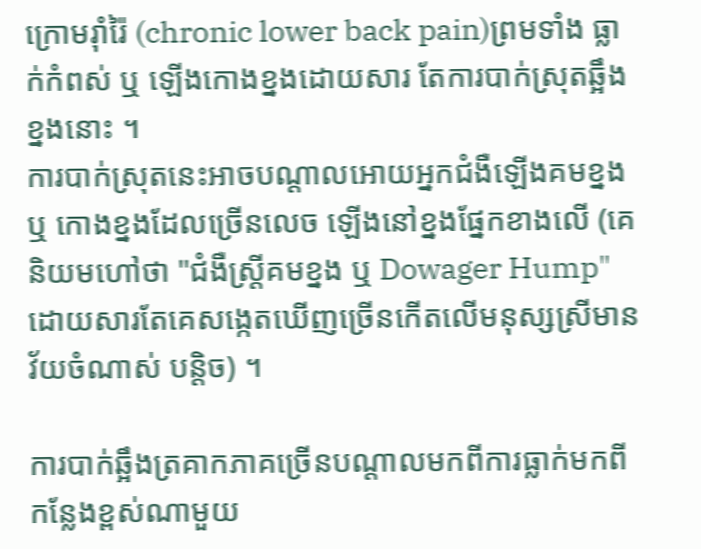ក្រោមរ៉ាំរ៉ៃ (chronic lower back pain)ព្រមទាំង ធ្លាក់កំពស់ ឬ ឡើងកោងខ្នងដោយសារ តែការបាក់ស្រុតឆ្អឹងខ្នងនោះ ។
ការបាក់ស្រុតនេះអាចបណ្តាលអោយអ្នកជំងឺឡើងគមខ្នង ឬ កោងខ្នងដែលច្រើនលេច ឡើងនៅខ្នងផ្នែកខាងលើ (គេនិយមហៅថា "ជំងឺស្ត្រីគមខ្នង ឬ Dowager Hump" ដោយសារតែគេសង្កេតឃើញច្រើនកើតលើមនុស្សស្រីមានវ័យចំណាស់ បន្តិច) ។

ការបាក់ឆ្អឹងត្រគាកភាគច្រើនបណ្តាលមកពីការធ្លាក់មកពីកន្លែងខ្ពស់ណាមួយ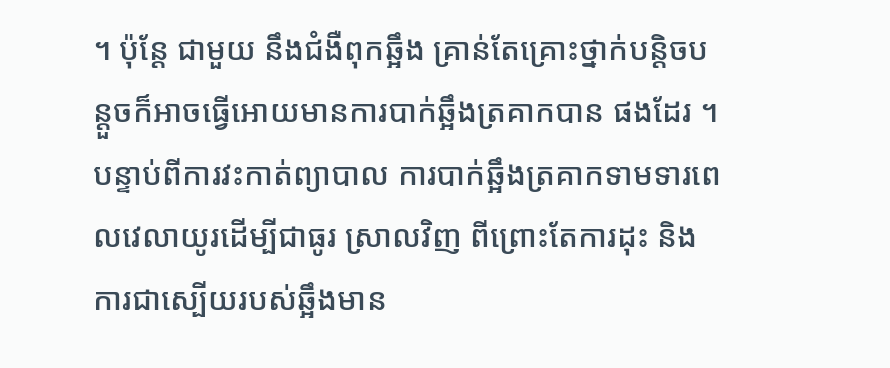។ ប៉ុន្តែ ជាមួយ នឹងជំងឺពុកឆ្អឹង គ្រាន់តែគ្រោះថ្នាក់បន្តិចបន្តួចក៏អាចធ្វើអោយមានការបាក់ឆ្អឹងត្រគាកបាន ផងដែរ ។ បន្ទាប់ពីការវះកាត់ព្យាបាល ការបាក់ឆ្អឹងត្រគាកទាមទារពេលវេលាយូរដើម្បីជាធូរ ស្រាលវិញ ពីព្រោះតែការដុះ និង ការជាស្បើយរបស់ឆ្អឹងមាន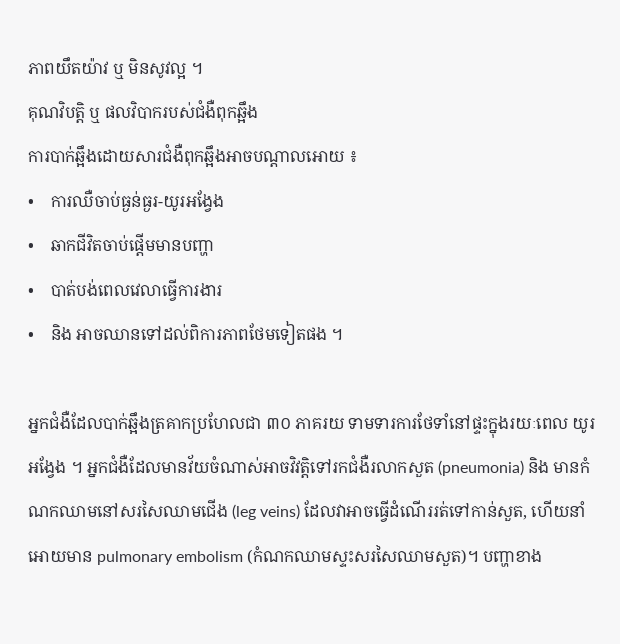ភាពយឹតយ៉ាវ ឬ មិនសូវល្អ ។
គុណវិបត្តិ ឬ ផលវិបាករបស់ជំងឺពុកឆ្អឹង
ការបាក់ឆ្អឹងដោយសារជំងឺពុកឆ្អឹងអាចបណ្តាលអោយ ៖
•    ការឈឺចាប់ធ្ងន់ធ្ងរ-យូរអង្វែង
•    ឆាកជីវិតចាប់ផ្តើមមានបញ្ហា
•    បាត់បង់ពេលវេលាធ្វើការងារ
•    និង អាចឈានទៅដល់ពិការភាពថែមទៀតផង ។

អ្នកជំងឺដែលបាក់ឆ្អឹងត្រគាកប្រហែលជា ៣០ ភាគរយ ទាមទារការថែទាំនៅផ្ទះក្នុងរយៈពេល យូរអង្វែង ។ អ្នកជំងឺដែលមានវ័យចំណាស់អាចវិវត្តិទៅរកជំងឺរលាកសួត (pneumonia) និង មានកំណកឈាមនៅសរសៃឈាមជើង (leg veins) ដែលវាអាចធ្វើដំណើររត់ទៅកាន់សួត, ហើយនាំអោយមាន pulmonary embolism (កំណកឈាមស្ទះសរសៃឈាមសួត)។ បញ្ហាខាង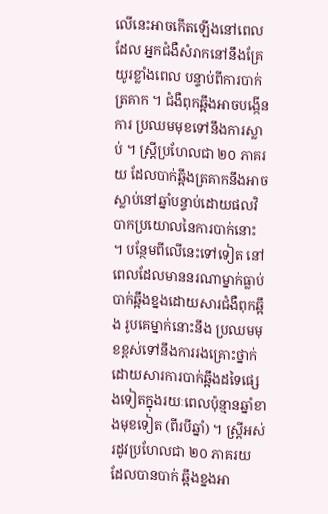លើនេះអាចកើតឡើងនៅពេលដែល អ្នកជំងឺសំរាកនៅនឹងគ្រែយូរខ្លាំងពេល បន្ទាប់ពីការបាក់ត្រគាក ។ ជំងឺពុកឆ្អឹងអាចបង្កើនការ ប្រឈមមុខទៅនឹងការស្លាប់ ។ ស្ត្រីប្រហែលជា ២០ ភាគរយ ដែលបាក់ឆ្អឹងត្រគាកនឹងអាច ស្លាប់នៅឆ្នាំបន្ទាប់ដោយផលវិបាកប្រយោលនៃការបាក់នោះ ។ បន្ថែមពីលើនេះទៅទៀត នៅពេលដែលមាននរណាម្នាក់ធ្លាប់បាក់ឆ្អឹងខ្នងដោយសារជំងឺពុកឆ្អឹង រូបគេម្នាក់នោះនឹង ប្រឈមមុខខ្ពស់ទៅនឹងការរងគ្រោះថ្នាក់ដោយសារការបាក់ឆ្អឹងដទៃផ្សេងទៀតក្នុងរយៈពេលប៉ុន្មានឆ្នាំខាងមុខទៀត (ពីរបីឆ្នាំ) ។ ស្ត្រីអស់រដូវប្រហែលជា ២០ ភាគរយ ដែលបានបាក់ ឆ្អឹងខ្នងអា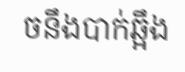ចនឹងបាក់ឆ្អឹង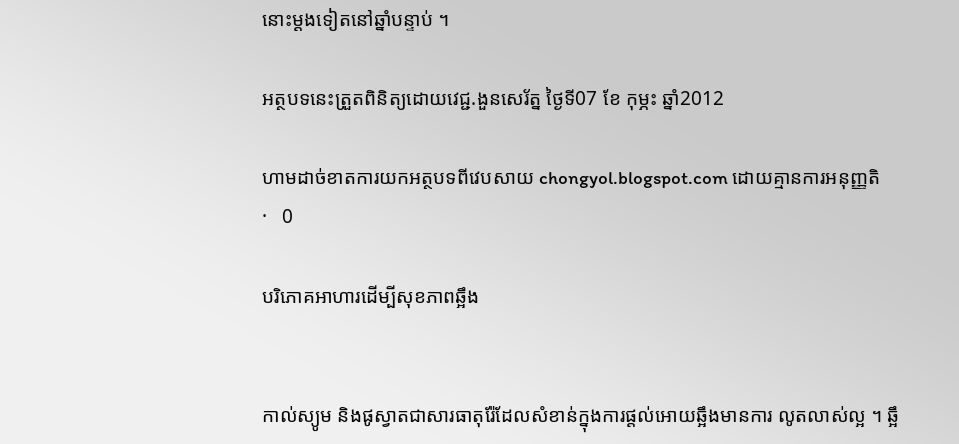នោះម្តងទៀតនៅឆ្នាំបន្ទាប់ ។

អត្ថបទនេះត្រួតពិនិត្យដោយវេជ្ជ.ងួនសេរ័ត្ន ថ្ងៃទី07 ខែ កុម្ភះ ឆ្នាំ2012

ហាមដាច់ខាតការយកអត្ថបទពីវេបសាយ chongyol.blogspot.com ដោយគ្មានការអនុញ្ញតិ
·   0

បរិភោគអាហារដើម្បីសុខភាពឆ្អឹង


កាល់ស្យូម និងផូស្វាតជាសារធាតុរ៉ែដែលសំខាន់ក្នុងការផ្តល់អោយឆ្អឹងមានការ លូតលាស់ល្អ ។ ឆ្អឹ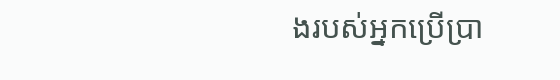ងរបស់អ្នកប្រើប្រា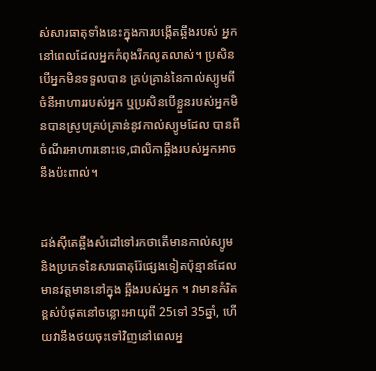ស់សារធាតុទាំងនេះក្នុងការបង្កើតឆ្អឹងរបស់ អ្នកនៅពេលដែលអ្នកកំពុងរីកលូតលាស់។ ប្រសិនបើអ្នកមិនទទួលបាន គ្រប់គ្រាន់នៃកាល់ស្យូមពីចំនីអាហាររបស់អ្នក ឬប្រសិនបើខ្លួនរបស់អ្នកមិនបានស្រូបគ្រប់គ្រាន់នូវកាល់ស្យូមដែល បានពីចំណីរអាហារនោះទេ,ជាលិកាឆ្អឹងរបស់អ្នកអាចនឹងប៉ះពាល់។


ដង់ស៊ីតេឆ្អឹងសំដៅទៅរកថាតើមានកាល់ស្យូម និងប្រភេទនៃសារធាតុរ៉ែផ្សេងទៀតប៉ុន្មានដែលមានវត្តមាននៅក្នុង ឆ្អឹងរបស់អ្នក ។ វាមានកំរិតខ្ពស់បំផុតនៅចន្លោះអាយុពី 25ទៅ 35ឆ្នាំ, ហើយវានឹងថយចុះទៅវិញនៅពេលអ្ន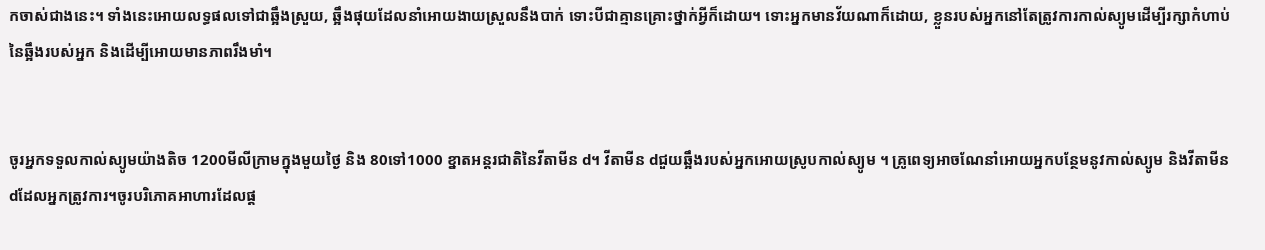កចាស់ជាងនេះ។ ទាំងនេះអោយលទ្ធផលទៅជាឆ្អឹងស្រួយ, ឆ្អឹងផុយដែលនាំអោយងាយស្រួលនឹងបាក់ ទោះបីជាគ្មានគ្រោះថ្នាក់អ្វីក៏ដោយ។ ទោះអ្នកមានវ័យណាក៏ដោយ, ខ្លួនរបស់អ្នកនៅតែត្រូវការកាល់ស្យូមដើម្បីរក្សាកំហាប់នៃឆ្អឹងរបស់អ្នក និងដើម្បីអោយមានភាពរឹងមាំ។


ចូរអ្នកទទួលកាល់ស្យូមយ៉ាងតិច 1200មីលីក្រាមក្នុងមួយថ្ងៃ និង 80ទៅ1000 ខ្នាតអន្តរជាតិនៃវីតាមីន d។ វីតាមីន dជួយឆ្អឹងរបស់អ្នកអោយស្រូបកាល់ស្យូម ។ គ្រូពេទ្យអាចណែនាំអោយអ្នកបន្ថែមនូវកាល់ស្យូម និងវីតាមីន dដែលអ្នកត្រូវការ។ចូរបរិភោគអាហារដែលផ្ត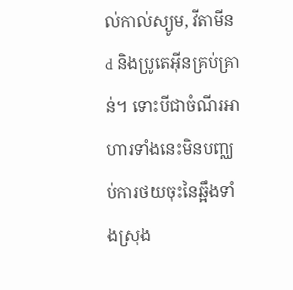ល់កាល់ស្យូម, វីតាមីន d និងប្រូតេអ៊ីនគ្រប់គ្រាន់។ ទោះបីជាចំណីរអាហារទាំងនេះមិនបញ្ឈប់ការថយចុះនៃឆ្អឹងទាំងស្រុង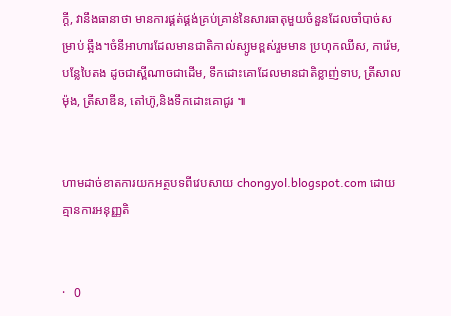ក្តី, វានឹងធានាថា មានការផ្គត់ផ្គង់គ្រប់គ្រាន់នៃសារធាតុមួយចំនួនដែលចាំបាច់សម្រាប់ ឆ្អឹង។ចំនីអាហារដែលមានជាតិកាល់ស្យូមខ្ពស់រួមមាន ប្រហុកឈីស, ការ៉េម,បន្លែបៃតង ដូចជាស្ពីណាចជាដើម, ទឹកដោះគោដែលមានជាតិខ្លាញ់ទាប, ត្រីសាលម៉ុង, ត្រីសាឌីន, តៅហ៊ូ,និងទឹកដោះគោជូរ ៕


ហាមដាច់ខាតការយកអត្ថបទពីវេបសាយ chongyol.blogspot.com ដោយគ្មានការអនុញ្ញតិ


·   0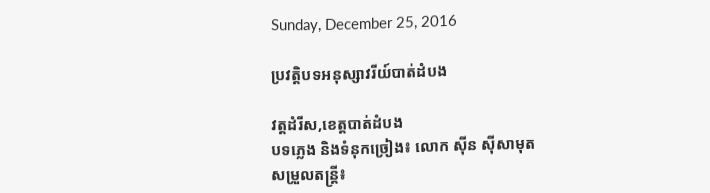Sunday, December 25, 2016

ប្រវត្តិបទអនុស្សាវរីយ៍បាត់ដំបង

វត្តដំរីស,ខេត្តបាត់ដំបង
បទភ្លេង និងទំនុកច្រៀង៖ លោក ស៊ីន ស៊ីសាមុត
សម្រួលតន្រ្តី៖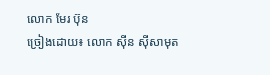លោក មែរ ប៊ុន
ច្រៀងដោយ៖ លោក ស៊ីន ស៊ីសាមុត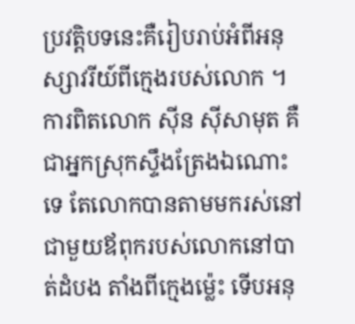ប្រវត្តិបទនេះគឺរៀបរាប់អំពីអនុស្សាវរីយ៍ពីក្មេងរបស់លោក ។ ការពិតលោក ស៊ីន ស៊ីសាមុត គឺជាអ្នកស្រុកស្ទឹងត្រែងឯណោះទេ តែលោកបានតាមមករស់នៅជាមួយឪពុករបស់លោកនៅបាត់ដំបង តាំងពីក្មេងម្ល៉េះ ទើបអនុ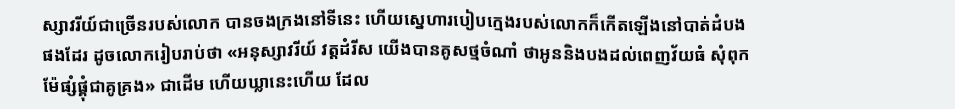ស្សាវរីយ៍ជាច្រើនរបស់លោក បានចងក្រងនៅទីនេះ ហើយស្នេហារបៀបក្មេងរបស់លោកក៏កើតឡើងនៅបាត់ដំបងផងដែរ ដូចលោករៀបរាប់ថា «អនុស្សាវរីយ៍ វត្តដំរីស យើងបានគូសថ្មចំណាំ ថាអូននិងបងដល់ពេញវ័យធំ សុំពុកម៉ែផ្សំផ្គុំជាគូគ្រង» ជាដើម ហើយឃ្លានេះហើយ ដែល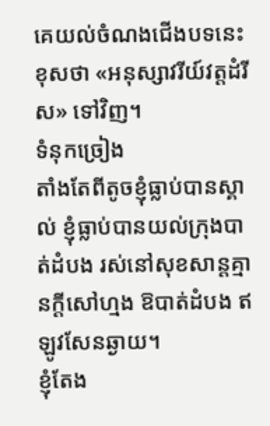គេយល់ចំណងជើងបទនេះខុសថា «អនុស្សាវរីយ៍វត្តដំរីស» ទៅវិញ។
ទំនុកច្រៀង
តាំងតែពីតូចខ្ញុំធ្លាប់បានស្គាល់ ខ្ញុំធ្លាប់បានយល់ក្រុងបាត់ដំបង រស់នៅសុខសាន្តគ្មានក្តីសៅហ្មង ឱបាត់ដំបង ឥឡូវសែនឆ្ងាយ។
ខ្ញុំតែង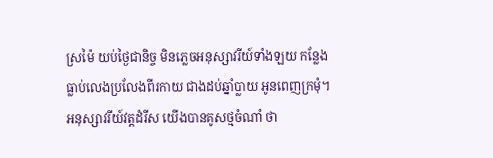ស្រម៉ៃ យប់ថ្ងៃជានិច្ច មិនភ្លេចអនុស្សាវរីយ៍ទាំងឡយ កន្លែងធ្លាប់លេងប្រលែងពីរកាយ ជាងដប់ឆ្នាំប្លាយ អូនពេញក្រមុំ។
អនុស្សាវរីយ៍វត្តដំរីស យើងបានគូសថ្មចំណាំ ថា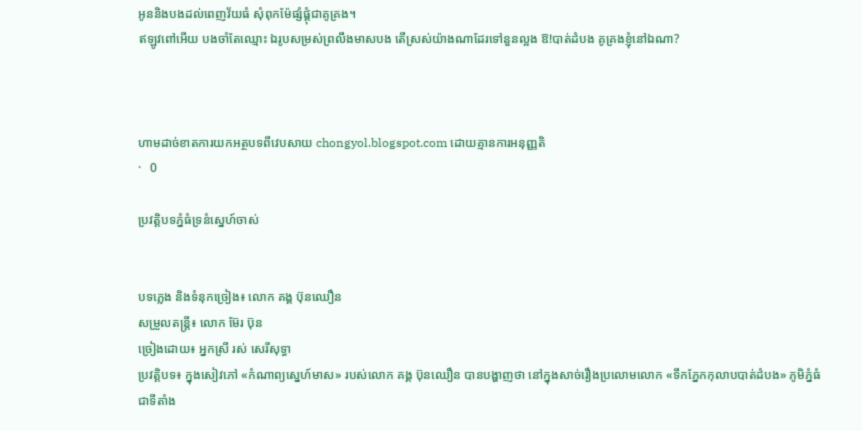អូននិងបងដល់ពេញវ័យធំ សុំពុកម៉ែផ្សំផ្គុំជាគូគ្រង។
ឥឡូវពៅអើយ បងចាំតែឈ្មោះ ឯរូបសម្រស់ព្រលឹងមាសបង តើស្រស់យ៉ាងណាដែរទៅនួនល្អង ឱ!បាត់ដំបង គូគ្រងខ្ញុំនៅឯណា?



ហាមដាច់ខាតការយកអត្ថបទពីវេបសាយ chongyol.blogspot.com ដោយគ្មានការអនុញ្ញតិ
·   0

ប្រវត្តិបទភ្នំធំទ្រនំស្នេហ៍ចាស់


បទភ្លេង និងទំនុកច្រៀង៖ លោក គង្គ ប៊ុនឈឿន
សម្រួលតន្រ្តី៖ លោក ម៊ែរ ប៊ុន
ច្រៀងដោយ៖ អ្នកស្រី រស់ សេរីសុទ្ធា
ប្រវត្តិបទ៖ ក្នុងសៀវភៅ «កំណាព្យស្នេហ៍មាស» របស់លោក គង្គ ប៊ុនឈឿន បានបង្ហាញថា នៅក្នុងសាច់រឿងប្រលោមលោក «ទឹកភ្នែកកុលាបបាត់ដំបង» ភូមិភ្នំធំ ជាទីតាំង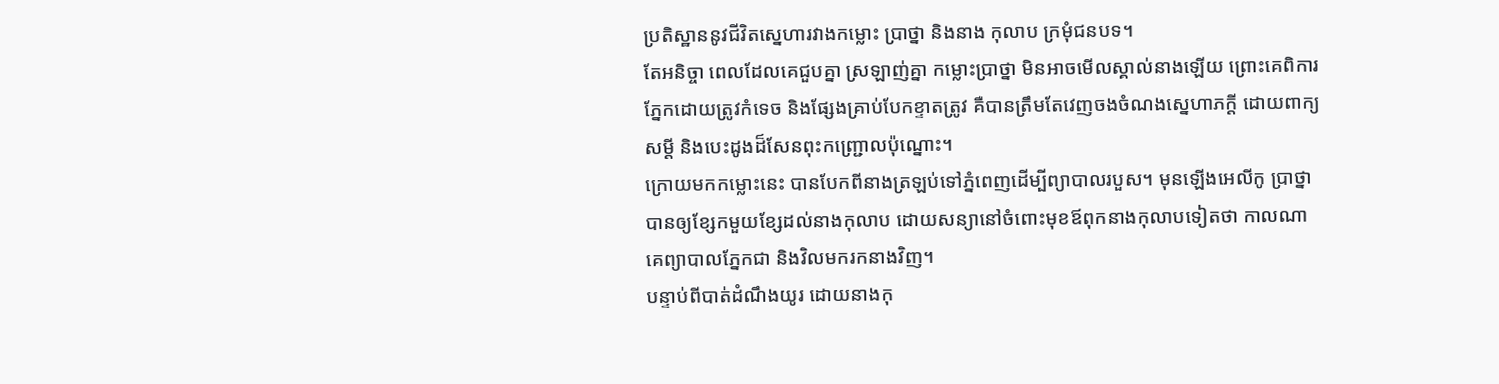ប្រតិស្ឋាននូវជីវិតស្នេហារវាងកម្លោះ ប្រាថ្នា និងនាង កុលាប ក្រមុំជនបទ។
តែអនិច្ចា ពេលដែលគេជួបគ្នា ស្រឡាញ់គ្នា កម្លោះប្រាថ្នា មិនអាចមើលស្គាល់នាងឡើយ ព្រោះគេពិការភ្នែកដោយត្រូវកំទេច និងផ្សែងគ្រាប់បែកខ្ទាតត្រូវ គឺបានត្រឹមតែវេញចងចំណងស្នេហាភក្តី ដោយពាក្យសម្តី និងបេះដូងដ៏សែនពុះកញ្ជ្រោលប៉ុណ្នោះ។
ក្រោយមកកម្លោះនេះ បានបែកពីនាងត្រឡប់ទៅភ្នំពេញដើម្បីព្យាបាលរបួស។ មុនឡើងអេលីកូ ប្រាថ្នាបានឲ្យខ្សែកមួយខ្សែដល់នាងកុលាប ដោយសន្យានៅចំពោះមុខឪពុកនាងកុលាបទៀតថា កាលណាគេព្យាបាលភ្នែកជា និងវិលមករកនាងវិញ។
បន្ទាប់ពីបាត់ដំណឹងយូរ ដោយនាងកុ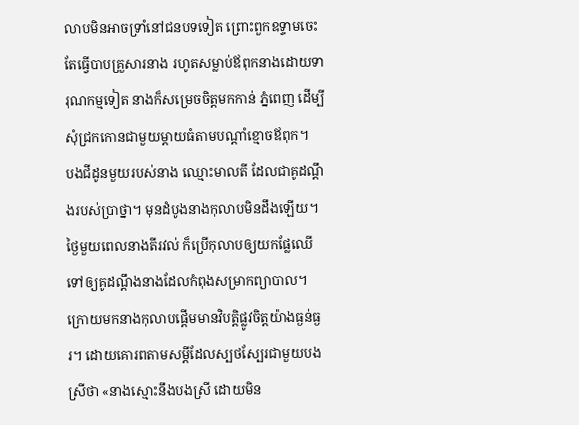លាបមិនអាចទ្រាំនៅជនបទទៀត ព្រោះពួកឧទ្ទាមចេះតែធ្វើបាបគ្រួសារនាង រហូតសម្លាប់ឪពុកនាងដោយទារុណកម្មទៀត នាងក៏សម្រេចចិត្តមកកាន់ ភ្នំពេញ ដើម្បីសុំជ្រកកោនជាមួយម្តាយធំតាមបណ្តាំខ្មោចឪពុក។
បងជីដូនមួយរបស់នាង ឈ្មោះមាលតី ដែលជាគូដណ្តឹងរបស់ប្រាថ្នា។ មុនដំបូងនាងកុលាបមិនដឹងឡើយ។ ថ្ងៃមួយពេលនាងតីរវល់ ក៏ប្រើកុលាបឲ្យយកផ្លែឈើទៅឲ្យគូដណ្តឹងនាងដែលកំពុងសម្រាកព្យាបាល។
ក្រោយមកនាងកុលាបផ្តើមមានវិបត្តិផ្លូវចិត្តយ៉ាងធ្ងន់ធ្ងរ។ ដោយគោរពតាមសម្តីដែលស្បថស្បែរជាមួយបងស្រីថា «នាងស្មោះនឹងបងស្រី ដោយមិន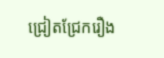ជ្រៀតជ្រែករឿង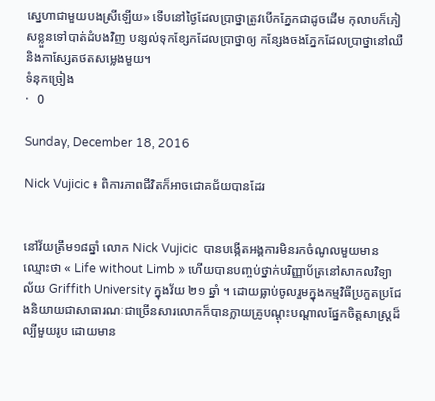ស្នេហាជាមួយបងស្រីឡើយ» ទើបនៅថ្ងៃដែលប្រាថ្នាត្រូវបើកភ្នែកជាដូចដើម កុលាបក៏ភៀសខ្លួនទៅបាត់ដំបងវិញ បន្សល់ទុកខ្សែកដែលប្រាថ្នាឲ្យ កន្សែងចងភ្នែកដែលប្រាថ្នានៅឈឺ និងកាស្សែតថតសម្លេងមួយ។
ទំនុកច្រៀង
·   0

Sunday, December 18, 2016

Nick Vujicic ៖ ពិការភាពជីវិតក៏អាចជោគជ័យបានដែរ


នៅវ័យត្រឹម១៨ឆ្នាំ លោក Nick Vujicic  បានបង្កើតអង្គការមិនរកចំណូលមួយមានឈ្មោះថា « Life without Limb » ហើយបានបញ្ចប់ថ្នាក់បរិញ្ញាប័ត្រនៅសាកលវិទ្យាល័យ Griffith University ក្នុងវ័យ ២១ ឆ្នាំ ។ ដោយធ្លាប់ចូលរួមក្នុងកម្មវិធីប្រកួតប្រជែងនិយាយជាសាធារណៈជាច្រើនសារលោកក៏បានក្លាយគ្រូបណ្តុះបណ្តាលផ្នែកចិត្តសាស្ត្រដ៏ល្បីមួយរូប ដោយមាន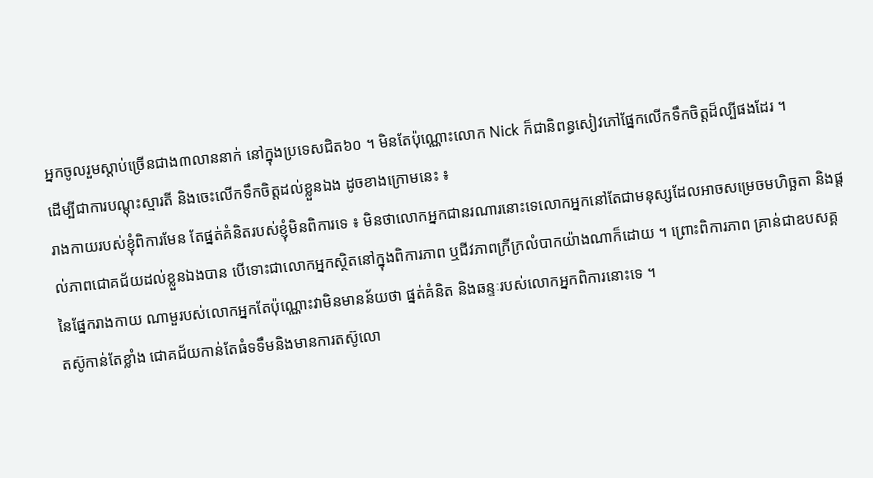អ្នកចូលរួមស្តាប់ច្រើនជាង៣លាននាក់ នៅក្នុងប្រទេសជិត៦០ ។ មិនតែប៉ុណ្ណោះលោក Nick ក៏ជានិពន្ធសៀវភៅផ្នែកលើកទឹកចិត្តដ៏ល្បីផងដែរ ។
ដើម្បីជាការបណ្តុះស្មារតី និងចេះលើកទឹកចិត្តដល់ខ្លួនឯង ដូចខាងក្រោមនេះ ៖
រាងកាយរបស់ខ្ញុំពិការមែន តែផ្នត់គំនិតរបស់ខ្ញុំមិនពិការទេ ៖ មិនថាលោកអ្នកជានរណារនោះទេលោកអ្នកនៅតែជាមនុស្សដែលអាចសម្រេចមហិច្ឆតា និងផ្តល់ភាពជោគជ័យដល់ខ្លួនឯងបាន បើទោះជាលោកអ្នកស្ថិតនៅក្នុងពិការភាព ឬជីវភាពក្រីក្រលំបាកយ៉ាងណាក៏ដោយ ។ ព្រោះពិការភាព គ្រាន់ជាឧបសគ្គនៃផ្នែករាងកាយ ណាមួរបស់លោកអ្នកតែប៉ុណ្ណោះវាមិនមានន័យថា ផ្នត់គំនិត និងឆន្ទៈរបស់លោកអ្នកពិការនោះទេ ។
តស៊ូកាន់តែខ្លាំង ជោគជ័យកាន់តែធំទទឹមនិងមានការតស៊ូលោ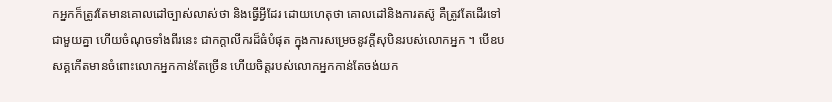កអ្នកក៏ត្រូវតែមានគោលដៅច្បាស់លាស់ថា និងធ្វើអ្វីដែរ ដោយហេតុថា គោលដៅនិងការតស៊ូ គឺត្រូវតែដើរទៅជាមួយគ្នា ហើយចំណុចទាំងពីរនេះ ជាកក្តាលីករដ៏ធំបំផុត ក្នុងការសម្រេចនូវក្តីសុបិនរបស់លោកអ្នក ។ បើឧបសគ្គកើតមានចំពោះលោកអ្នកកាន់តែច្រើន ហើយចិត្តរបស់លោកអ្នកកាន់តែចង់យក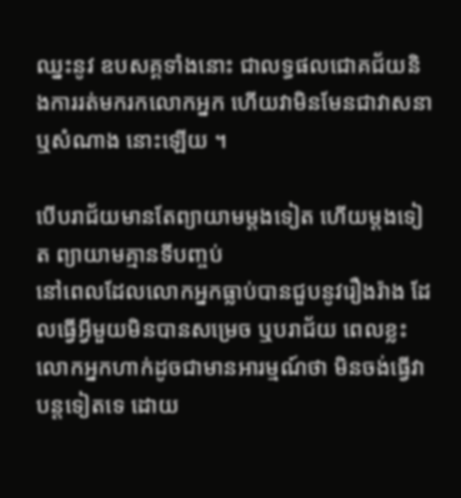ឈ្នះនូវ ឧបសគ្គទាំងនោះ ជាលទ្ធផលជោគជ័យនិងការរត់មករកលោកអ្នក ហើយវាមិនមែនជាវាសនា ឬសំណាង នោះឡើយ ។

បើបរាជ័យមានតែព្យាយាមម្តងទៀត ហើយម្តងទៀត ព្យាយាមគ្មានទីបញ្ចប់
នៅពេលដែលលោកអ្នកធ្លាប់បានជួបនូវរឿងរ៉ាង ដែលធ្វើអ្វីមួយមិនបានសម្រេច ឬបរាជ័យ ពេលខ្លះលោកអ្នកហាក់ដូចជាមានអារម្មណ៍ថា មិនចង់ធ្វើវាបន្តទៀតទេ ដោយ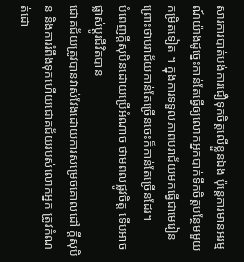សារការបាត់បង់ការជឿទុកចិត្តលើខ្លួនឯង ប៉ុន្តេការមានអរម្មណ៍យ៉ាងដូច្នេះកាន់តែធ្វើឲ្យលោកអ្នកបាក់ទឹកចិត្តបន្ថែមមួយកម្រិតទៀត ។ ក្នុងការទទួលភាពបរាជ័យមកធ្វើជាមេរៀន ព្រោះថាបរាជ័យកាន់តែច្រើនចេះក៏កាន់តែច្រើនដែរ។
បំពេញក្តីសុបិនដោយប្រើអំណាច ថាមពលផ្លូវចិត្ត ទើបអាចផ្លាស់ប្តូរជីវិតបាន
ជោគជ័យត្រូវបានវាស់វែងដោយការសម្រេចគោលដៅ ក្តីសុបិន និងការរំពឹងទុកហើយជោគជ័យរបស់លោកអ្នក ត្រូវកំណត់ដោ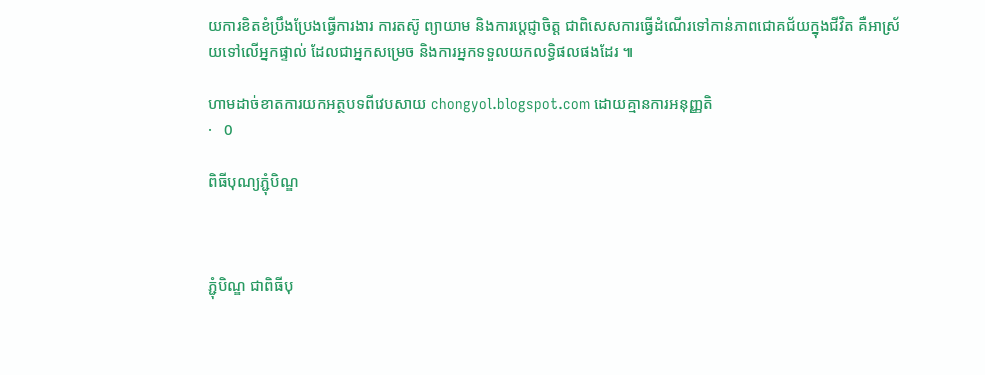យការខិតខំប្រឹងប្រែងធ្វើការងារ ការតស៊ូ ព្យាយាម និងការប្តេជ្ញាចិត្ត ជាពិសេសការធ្វើដំណើរទៅកាន់ភាពជោគជ័យក្នុងជីវិត គឺអាស្រ័យទៅលើអ្នកផ្ទាល់ ដែលជាអ្នកសម្រេច និងការអ្នកទទួលយកលទ្ធិផលផងដែរ ៕

ហាមដាច់ខាតការយកអត្ថបទពីវេបសាយ chongyol.blogspot.com ដោយគ្មានការអនុញ្ញតិ
·   0

ពិធីបុណ្យភ្ជុំបិណ្ឌ



ភ្ជុំបិណ្ឌ ជាពិធីបុ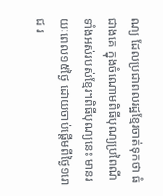ណ្យ ដែលប្រជាពលរដ្ឋខ្មែរចាត់ទុកថា ធំជាងគេ ក្នុងចំណោមពិធីបុណ្យប្រពៃណីទាំងអស់របស់ខ្មែរ។ពិធីបុណ្យនេះ មានរយៈពេល១៥ថ្ងៃ ដោយចាប់ផ្តើមពីថ្ងៃ១រោជ រ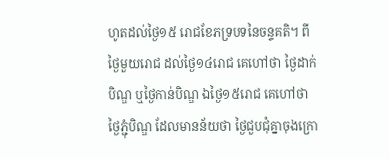ហូតដល់ថ្ងៃ១៥ រោជខែភទ្របទនៃចន្ទគតិ។ ពីថ្ងៃមួយរោជ ដល់ថ្ងៃ១៤រោជ គេហៅថា ថ្ងៃដាក់បិណ្ឌ ឬថ្ងៃកាន់បិណ្ឌ ឯថ្ងៃ១៥រោជ គេហៅថា ថ្ងៃភ្ជុំបិណ្ឌ ដែលមានន័យថា ថ្ងៃជួបជុំគ្នាចុងក្រោ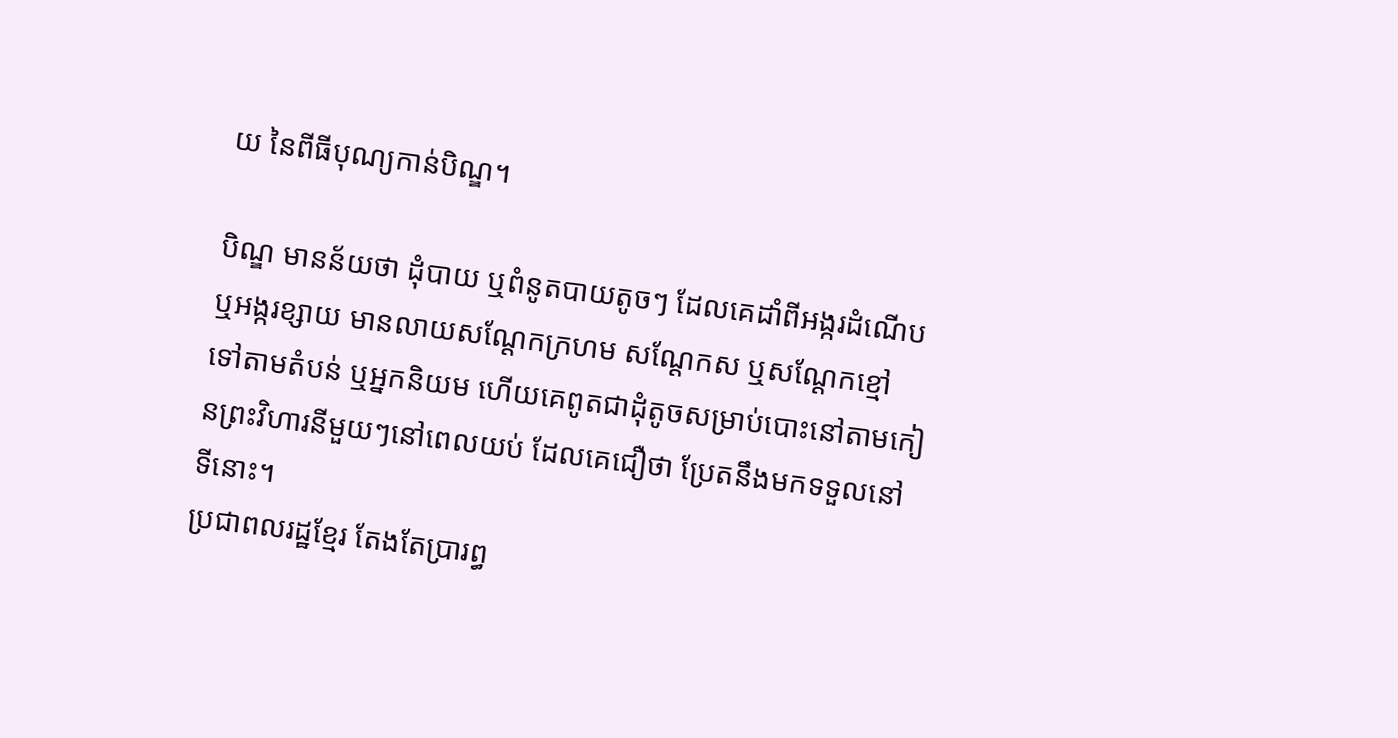យ នៃពីធីបុណ្យកាន់បិណ្ឌ។

បិណ្ឌ មានន័យថា ដុំបាយ ឬពំនូតបាយតូចៗ ដែលគេដាំពីអង្ករដំណើប ឬអង្ករខ្សាយ មានលាយសណ្តែកក្រហម សណ្តែកស ឬសណ្តែកខ្មៅ ទៅតាមតំបន់ ឬអ្នកនិយម ហើយគេពូតជាដុំតូចសម្រាប់បោះនៅតាមកៀនព្រះវិហារនីមួយៗនៅពេលយប់ ដែលគេជឿថា ប្រែតនឹងមកទទួលនៅទីនោះ។
ប្រជាពលរដ្ឋខ្មែរ តែងតែប្រារព្ធ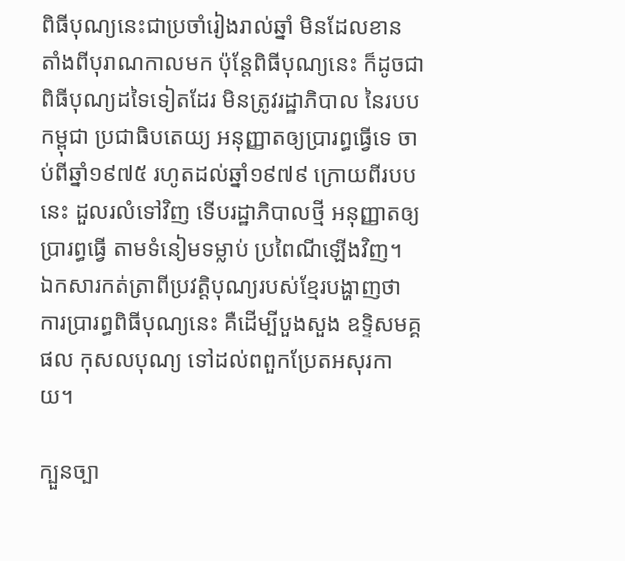ពិធីបុណ្យនេះជាប្រចាំរៀងរាល់ឆ្នាំ មិនដែលខាន តាំងពីបុរាណកាលមក ប៉ុន្តែពិធីបុណ្យនេះ ក៏ដូចជាពិធីបុណ្យដទៃទៀតដែរ មិនត្រូវរដ្ឋាភិបាល នៃរបបកម្ពុជា ប្រជាធិបតេយ្យ អនុញ្ញាតឲ្យប្រារព្ធធ្វើទេ ចាប់ពីឆ្នាំ១៩៧៥ រហូតដល់ឆ្នាំ១៩៧៩ ក្រោយពីរបបនេះ ដួលរលំទៅវិញ ទើបរដ្ឋាភិបាលថ្មី អនុញ្ញាតឲ្យប្រារព្ធធ្វើ តាមទំនៀមទម្លាប់ ប្រពៃណីឡើងវិញ។
ឯកសារកត់ត្រាពីប្រវត្តិបុណ្យរបស់ខ្មែរបង្ហាញថា ការប្រារព្ធពិធីបុណ្យនេះ គឺដើម្បីបួងសួង ឧទ្ទិសមគ្គផល កុសលបុណ្យ ទៅដល់ពពួកប្រែតអសុរកាយ។

ក្បួនច្បា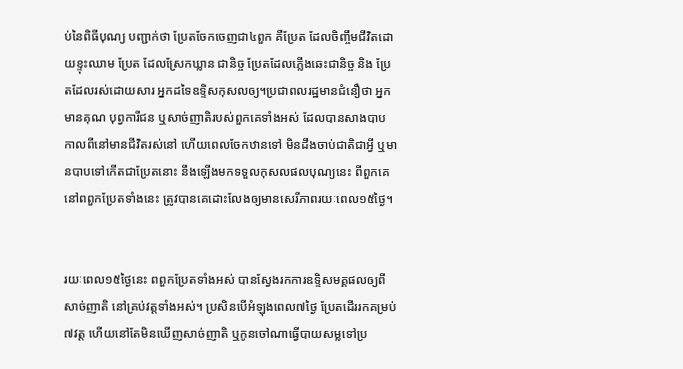ប់នៃពិធីបុណ្យ បញ្ជាក់ថា ប្រែតចែកចេញជា៤ពួក គឺប្រែត ដែលចិញ្ចឹមជីវិតដោយខ្ទុះឈាម ប្រែត ដែលស្រែកឃ្លាន ជានិច្ច ប្រែតដែលភ្លើងឆេះជានិច្ច និង ប្រែតដែលរស់ដោយសារ អ្នកដទៃឧទ្ទិសកុសលឲ្យ។ប្រជាពលរដ្ឋមានជំនឿថា អ្នកមានគុណ បុព្វការីជន ឬសាច់ញាតិរបស់ពួកគេទាំងអស់ ដែលបានសាងបាប កាលពីនៅមានជីវិតរស់នៅ ហើយពេលចែកឋានទៅ មិនដឹងចាប់ជាតិជាអ្វី ឬមានបាបទៅកើតជាប្រែតនោះ នឹងឡើងមកទទួលកុសលផលបុណ្យនេះ ពីពួកគេ នៅពពួកប្រែតទាំងនេះ ត្រូវបានគេដោះលែងឲ្យមានសេរីភាពរយៈពេល១៥ថ្ងៃ។


រយៈពេល១៥ថ្ងៃនេះ ពពួកប្រែតទាំងអស់ បានស្វែងរកការឧទ្ទិសមគ្គផលឲ្យពីសាច់ញាតិ នៅគ្រប់វត្តទាំងអស់។ ប្រសិនបើអំឡុងពេល៧ថ្ងៃ ប្រែតដើររកគម្រប់៧វត្ត ហើយនៅតែមិនឃើញសាច់ញាតិ ឬកូនចៅណាធ្វើបាយសម្លទៅប្រ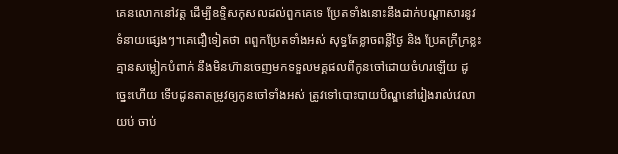គេនលោកនៅវត្ត ដើម្បីឧទ្ទិសកុសលដល់ពួកគេទេ ប្រែតទាំងនោះនឹងដាក់បណ្តាសារនូវទំនាយផ្សេងៗ។គេជឿទៀតថា ពពួកប្រែតទាំងអស់ សុទ្ធតែខ្លាចពន្លឺថ្ងៃ និង ប្រែតក្រីក្រខ្លះ គ្មានសម្លៀកបំពាក់ នឹងមិនហ៊ានចេញមកទទួលមគ្គផលពីកូនចៅដោយចំហរឡើយ ដូច្នេះហើយ ទើបដូនតាតម្រូវឲ្យកូនចៅទាំងអស់ ត្រូវទៅបោះបាយបិណ្ឌនៅរៀងរាល់វេលាយប់ ចាប់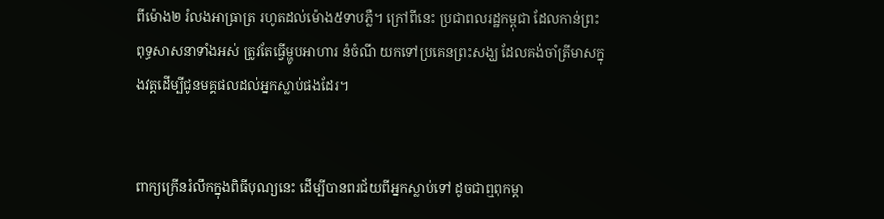ពីម៉ោង២ រំលងអាធ្រាត្រ រហូតដល់ម៉ោង៥ទាបភ្លឺ។ ក្រៅពីនេះ ប្រជាពលរដ្ឋកម្ពុជា ដែលកាន់ព្រះពុទ្ធសាសនាទាំងអស់ ត្រូវតែធ្វើម្ហូបអាហារ នំចំណី យកទៅប្រគេនព្រះសង្ឃ ដែលគង់ចាំត្រីមាសក្នុងវត្តដើម្បីជូនមគ្គផលដល់អ្នកស្លាប់ផងដែរ។


ពាក្យក្រើនរំលឹកក្នុងពិធីបុណ្យនេះ ដើម្បីបានពរជ័យពីអ្នកស្លាប់ទៅ ដូចជាឮពុកម្តា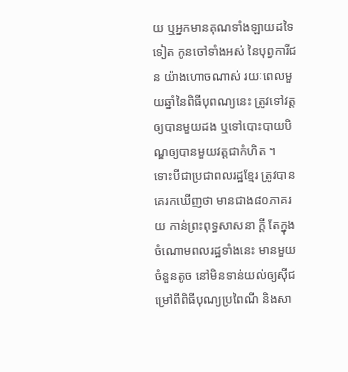យ ឬអ្នកមានគុណទាំងឡាយដទៃទៀត កូនចៅទាំងអស់ នៃបុព្វការីជន យ៉ាងហោចណាស់ រយៈពេលមួយឆ្នាំនៃពិធីបុពណ្យនេះ ត្រូវទៅវត្តឲ្យបានមួយដង ឬទៅបោះបាយបិណ្ឌឲ្យបានមួយវត្តជាកំហិត ។
ទោះបីជាប្រជាពលរដ្ឋខ្មែរ ត្រូវបានគេរកឃើញថា មានជាង៨០ភាគរយ កាន់ព្រះពុទ្ធសាសនា ក្តី តែក្នុងចំណោមពលរដ្ឋទាំងនេះ មានមួយចំនួនតូច នៅមិនទាន់យល់ឲ្យស៊ីជម្រៅពីពិធីបុណ្យប្រពៃណី និងសា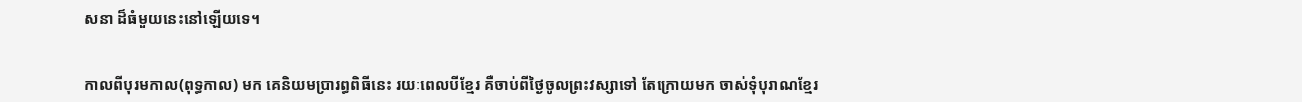សនា ដ៏ធំមួយនេះនៅឡើយទេ។


កាលពីបុរមកាល(ពុទ្ធកាល) មក គេនិយមប្រារព្ធពិធីនេះ រយៈពេលបីខ្មែរ គឺចាប់ពីថ្ងៃចូលព្រះវស្សាទៅ តែក្រោយមក ចាស់ទុំបុរាណខ្មែរ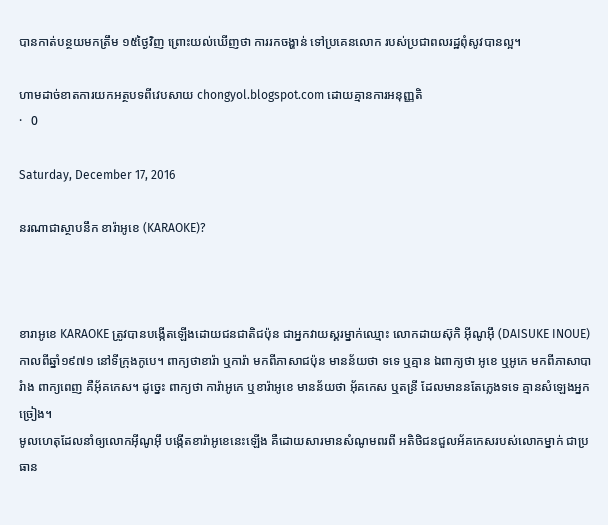បានកាត់បន្ថយមកត្រឹម ១៥ថ្ងៃវិញ ព្រោះយល់ឃើញថា ការរកចង្ហាន់ ទៅប្រគេនលោក របស់ប្រជាពលរដ្ឋពុំសូវបានល្អ។

ហាមដាច់ខាតការយកអត្ថបទពីវេបសាយ chongyol.blogspot.com ដោយគ្មានការអនុញ្ញតិ
·   0

Saturday, December 17, 2016

នរណាជាស្ថាបនឹក ខារ៉ាអូខេ (KARAOKE)?



ខារាអូខេ KARAOKE ត្រូវបានបង្កើតឡើងដោយជនជាតិជប៉ុន ជាអ្នកវាយស្គរម្នាក់ឈ្មោះ លោកដាយស៊ុកិ អ៊ីណូអ៊ឹ (DAISUKE INOUE) កាលពីឆ្នាំ១៩៧១ នៅទីក្រុងកូបេ។ ពាក្យថាខារ៉ា ឬការ៉ា មកពីភាសាជប៉ុន មានន័យថា ទទេ ឬគ្មាន ឯពាក្យថា អូខេ ឬអូកេ មកពីភាសាបារំាង ពាក្យពេញ គឺអ៊័គកេស។ ដូច្នេះ ពាក្យថា ការ៉ាអូកេ ឬខារ៉ាអូខេ មានន័យថា អ៊័គកេស ឬតន្រី ដែលមាននតែភ្លេងទទេ គ្មានសំឡេងអ្នកច្រៀង។
មូលហេតុដែលនាំឲ្យលោកអ៊ីណូអ៊ឹ បង្កើតខារ៉ាអូខេនេះឡើង គឺដោយសារមានសំណូមពរពី អតិថិជនជួលអ័គកេសរបស់លោកម្នាក់ ជាប្រធាន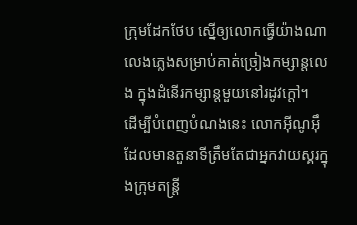ក្រុមដែកថែប ស្នើឲ្យលោកធ្វើយ៉ាងណា លេងភ្លេងសម្រាប់គាត់ច្រៀងកម្សាន្តលេង ក្នុងដំនើរកម្សាន្តមួយនៅរដូវក្តៅ។
ដើម្បីបំពេញបំណងនេះ លោកអ៊ីណូអ៊ឹ ដែលមានតួនាទីត្រឹមតែជាអ្នកវាយស្គរក្នុងក្រុមតន្រ្តី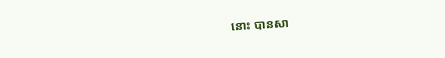នោះ បានសា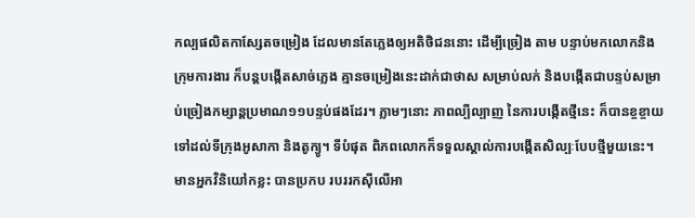កល្បផលិតកាស្សែតចម្រៀង ដែលមានតែភ្លេងឲ្យអតិថិជននោះ ដើម្បីច្រៀង តាម បន្ទាប់មកលោកនិងក្រុមការងារ ក៏បន្តបង្កើតសាច់ភ្លេង គ្មានចម្រៀងនេះដាក់ជាថាស សម្រាប់លក់ និងបង្កើតជាបន្ទប់សម្រាប់ច្រៀងកម្សាន្តប្រមាណ១១បន្ទប់ផងដែរ។ ភ្លាមៗនោះ ភាពល្បីល្បាញ នៃការបង្កើតថ្មីនេះ ក៏បានខ្ចខ្ចាយទៅដល់ទីក្រុងអូសាកា និងតូក្យូ។ ទីបំផុត ពិភពលោកក៏ទទួលស្គាល់ការបង្កើតសិល្បៈបែបថ្មីមួយនេះ។ មានអ្នកវិនិយៅកខ្លះ បានប្រកប របររកស៊ីលើអា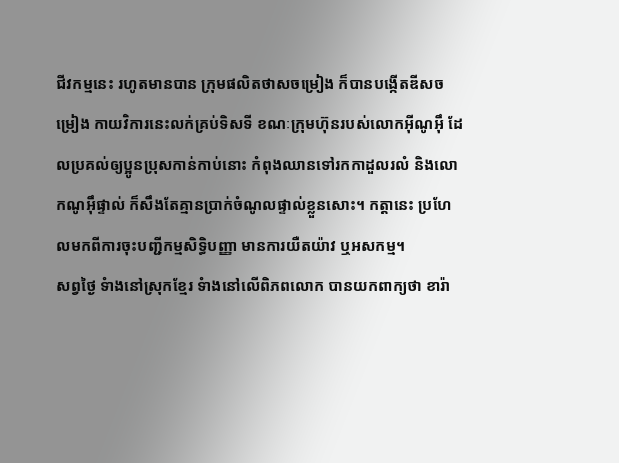ជីវកម្មនេះ រហូតមានបាន ក្រុមផលិតថាសចម្រៀង ក៏បានបង្កើតឌីសចម្រៀង កាយវិការនេះលក់គ្រប់ទិសទី ខណៈក្រុមហ៊ុនរបស់លោកអ៊ីណូអ៊ឹ ដែលប្រគល់ឲ្យប្អូនប្រុសកាន់កាប់នោះ កំពុងឈានទៅរកកាដួលរលំ និងលោកណូអ៊ឹផ្ទាល់ ក៏សឹងតែគ្មានប្រាក់ចំណូលផ្ទាល់ខ្លួនសោះ។ កត្តានេះ ប្រហែលមកពីការចុះបញ្ជីកម្មសិទ្ធិបញ្ញា មានការយឺតយ៉ាវ ឬអសកម្ម។
សព្វថ្ងៃ ទំាងនៅស្រុកខ្មែរ ទំាងនៅលើពិភពលោក បានយកពាក្យថា ខារ៉ា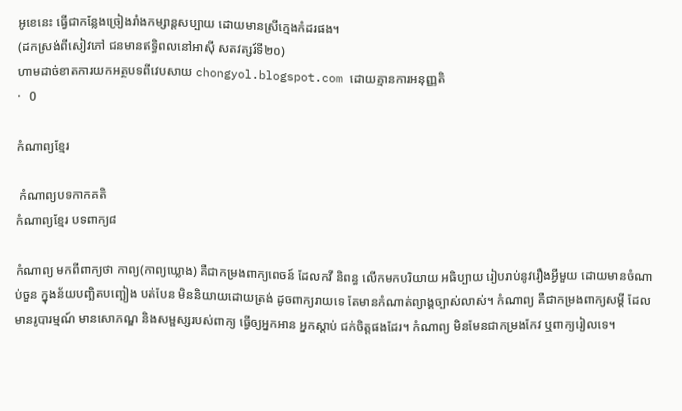អូខេនេះ ធ្វើជាកន្លែងច្រៀងរាំងកម្សាន្តសប្បាយ ដោយមានស្រីក្មេងកំដរផង។
(ដកស្រង់ពីសៀវភៅ ជនមានឥទ្ធិពលនៅអាស៊ី សតវត្សរ៍ទី២០)
ហាមដាច់ខាតការយកអត្ថបទពីវេបសាយ chongyol.blogspot.com ដោយគ្មានការអនុញ្ញតិ
·   0

កំណាព្យខ្មែរ

 កំណាព្យបទកាកគតិ
កំណាព្យខ្មែរ បទពាក្យ៨

កំណាព្យ មកពីពាក្យថា កាព្យ(កាព្យឃ្លោង) គឺជាកម្រងពាក្យពេចន៍ ដែលកវី និពន្ធ លើកមកបរិយាយ អធិប្បាយ រៀបរាប់នូវរឿងអ្វីមួយ ដោយមានចំណាប់ចួន ក្នុងន័យបញ្ឆិតបញ្ឆៀង បត់បែន មិននិយាយដោយត្រង់ ដូចពាក្យរាយទេ តែមានកំណាត់ព្យាង្គច្បាស់លាស់។ កំណាព្យ គឺជាកម្រងពាក្យសម្តី ដែលមានរូបារម្មណ៍ មានសោភណ្ឌ និងសម្ផស្សរបស់ពាក្យ ធ្វើឲ្យអ្នកអាន អ្នកស្តាប់ ជក់ចិត្តផងដែរ។ កំណាព្យ មិនមែនជាកម្រងកែវ ឬពាក្យរៀលទេ។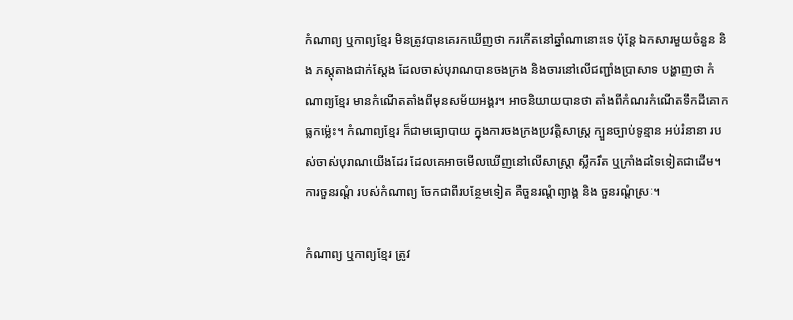កំណាព្យ ឬកាព្យខ្មែរ មិនត្រូវបានគេរកឃើញថា ករកើតនៅឆ្នាំណានោះទេ ប៉ុន្តែ ឯកសារមួយចំនួន និង ភស្តុតាងជាក់ស្តែង ដែលចាស់បុរាណបានចងក្រង និងចារនៅលើជញ្ជាំងប្រាសាទ បង្ហាញថា កំណាព្យខ្មែរ មានកំណើតតាំងពីមុនសម័យអង្គរ។ អាចនិយាយបានថា តាំងពីកំណរកំណើតទឹកដីគោកធ្លកម៉្លេះ។ កំណាព្យខ្មែរ ក៏ជាមធ្យោបាយ ក្នុងការចងក្រងប្រវត្តិសាស្រ្ត ក្បួនច្បាប់ទូន្មាន អប់រំនានា របស់ចាស់បុរាណយើងដែរ ដែលគេអាចមើលឃើញនៅលើសាស្រ្តា ស្លឹករឹត ឬក្រាំងដទៃទៀតជាដើម។ ការចួនរណ្តំ របស់កំណាព្យ ចែកជាពីរបន្ថែមទៀត គឺចួនរណ្តំព្យាង្គ និង ចួនរណ្តំស្រៈ។

កំណាព្យ ឬកាព្យខ្មែរ ត្រូវ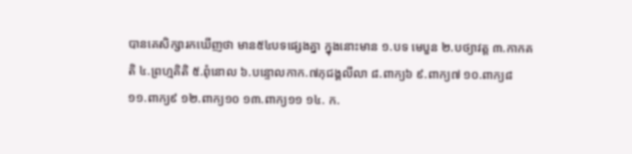បានគេសិក្សារកឃើញថា មាន៥៤បទផ្សេងគ្នា ក្នុងនោះមាន ១.បទ មេបួន ២.បថ្យាវត្ត ៣.កាកគតិ ៤.ព្រហ្មគិតិ ៥.ពុំនោល ៦.បន្ទោលកាក.៧ភុជង្គលីលា ៨.ពាក្យ៦ ៩.ពាក្យ៧ ១០.ពាក្យ៨ ១១.ពាក្យ៩ ១២.ពាក្យ១០ ១៣.ពាក្យ១១ ១៤. ក.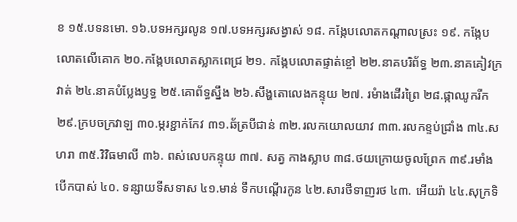ខ ១៥.បទនមោ. ១៦.បទអក្សរលូន ១៧.បទអក្សរសង្វាស់ ១៨. កង្កែបលោតកណ្តាលស្រះ ១៩. កង្កែបលោតលើគោក ២០.កង្កែបលោតស្លាកពេជ្រ ២១. កង្កែបលោតផ្ទាត់ខ្ចៅ ២២.នាគបរិព័ទ្ធ ២៣.នាគគៀវក្រវាត់ ២៤.នាគបំប្លែងឫទ្ធ ២៥.គោព័ទ្ធស្នឹង ២៦.សឹង្ហតោលេងកន្ទុយ ២៧. រមំាងដើរព្រៃ ២៨.ផ្កាឈូករីក ២៩.ក្របចក្រវាឡ ៣០.ម្ករខ្ជាក់កែវ ៣១.ឆ័ត្របីជាន់ ៣២.រលកយោលយាវ ៣៣.រលកខ្ទប់ជ្រាំង ៣៤.សហរា ៣៥.វិវិធមាលី ៣៦. ពស់លេបកន្ទុយ ៣៧. សត្វ កាងស្លាប ៣៨.ថយក្រោយចូលព្រែក ៣៩.រមាំងបើកបាស់ ៤០. ទន្សាយទីសទាស ៤១.មាន់ ទឹកបណ្តើរកូន ៤២.សារថីទាញរថ ៤៣. អើយរ៉ា ៤៤.សុក្រទិ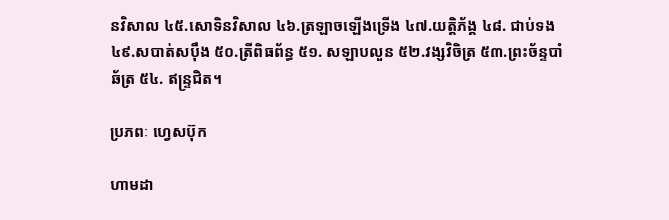នវិសាល ៤៥.សោទិនវិសាល ៤៦.ត្រឡាចឡើងទ្រើង ៤៧.យត្តិភ័ង្គ ៤៨. ជាប់ទង ៤៩.សបាត់សប៉ឹង ៥០.ត្រីពិធព័ន្ធ ៥១. សឡាបលួន ៥២.វង្សវិចិត្រ ៥៣.ព្រះច័ន្ទបាំឆ័ត្រ ៥៤. ឥន្រ្ទជិត។

ប្រភពៈ ហ្វេសប៊ុក

ហាមដា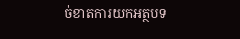ច់ខាតការយកអត្ថបទ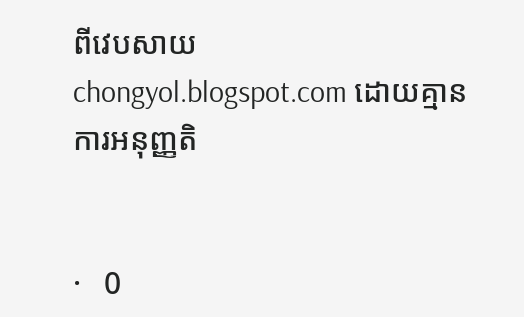ពីវេបសាយ chongyol.blogspot.com ដោយគ្មានការអនុញ្ញតិ


·   0